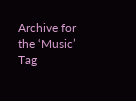Archive for the ‘Music’ Tag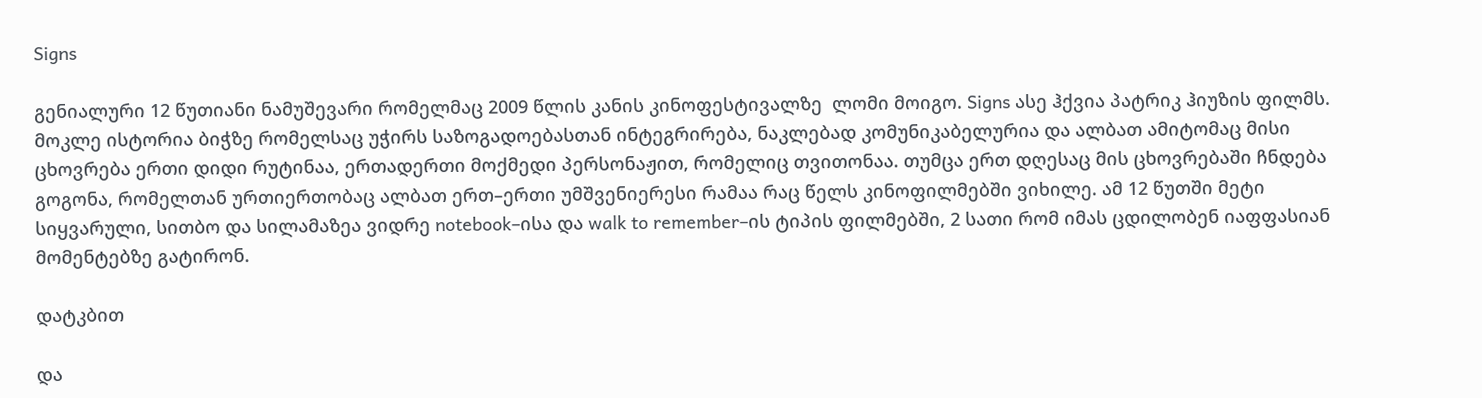Signs

გენიალური 12 წუთიანი ნამუშევარი რომელმაც 2009 წლის კანის კინოფესტივალზე  ლომი მოიგო. Signs ასე ჰქვია პატრიკ ჰიუზის ფილმს.  მოკლე ისტორია ბიჭზე რომელსაც უჭირს საზოგადოებასთან ინტეგრირება, ნაკლებად კომუნიკაბელურია და ალბათ ამიტომაც მისი ცხოვრება ერთი დიდი რუტინაა, ერთადერთი მოქმედი პერსონაჟით, რომელიც თვითონაა. თუმცა ერთ დღესაც მის ცხოვრებაში ჩნდება გოგონა, რომელთან ურთიერთობაც ალბათ ერთ–ერთი უმშვენიერესი რამაა რაც წელს კინოფილმებში ვიხილე. ამ 12 წუთში მეტი სიყვარული, სითბო და სილამაზეა ვიდრე notebook–ისა და walk to remember–ის ტიპის ფილმებში, 2 სათი რომ იმას ცდილობენ იაფფასიან მომენტებზე გატირონ.

დატკბით

და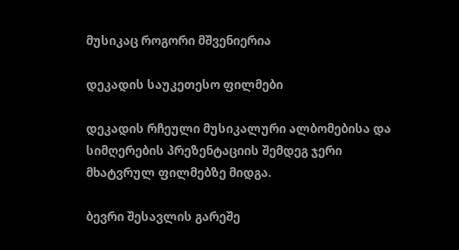მუსიკაც როგორი მშვენიერია

დეკადის საუკეთესო ფილმები

დეკადის რჩეული მუსიკალური ალბომებისა და სიმღერების პრეზენტაციის შემდეგ ჯერი მხატვრულ ფილმებზე მიდგა.

ბევრი შესავლის გარეშე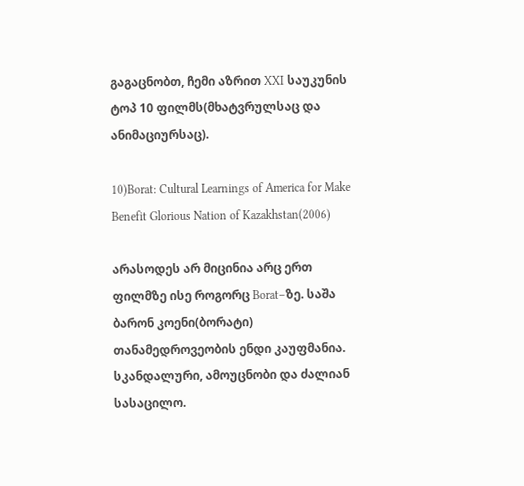გაგაცნობთ, ჩემი აზრით XXI საუკუნის ტოპ 10 ფილმს(მხატვრულსაც და ანიმაციურსაც).

10)Borat: Cultural Learnings of America for Make Benefit Glorious Nation of Kazakhstan(2006)

არასოდეს არ მიცინია არც ერთ ფილმზე ისე როგორც Borat–ზე. საშა ბარონ კოენი(ბორატი) თანამედროვეობის ენდი კაუფმანია. სკანდალური, ამოუცნობი და ძალიან სასაცილო.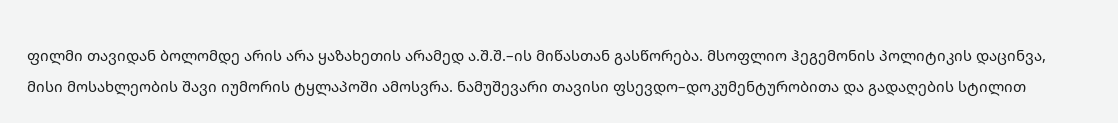ფილმი თავიდან ბოლომდე არის არა ყაზახეთის არამედ ა.შ.შ.–ის მიწასთან გასწორება. მსოფლიო ჰეგემონის პოლიტიკის დაცინვა, მისი მოსახლეობის შავი იუმორის ტყლაპოში ამოსვრა. ნამუშევარი თავისი ფსევდო–დოკუმენტურობითა და გადაღების სტილით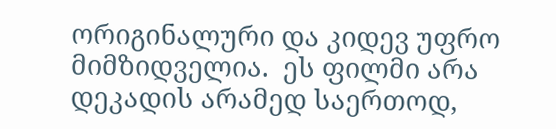ორიგინალური და კიდევ უფრო მიმზიდველია.  ეს ფილმი არა დეკადის არამედ საერთოდ,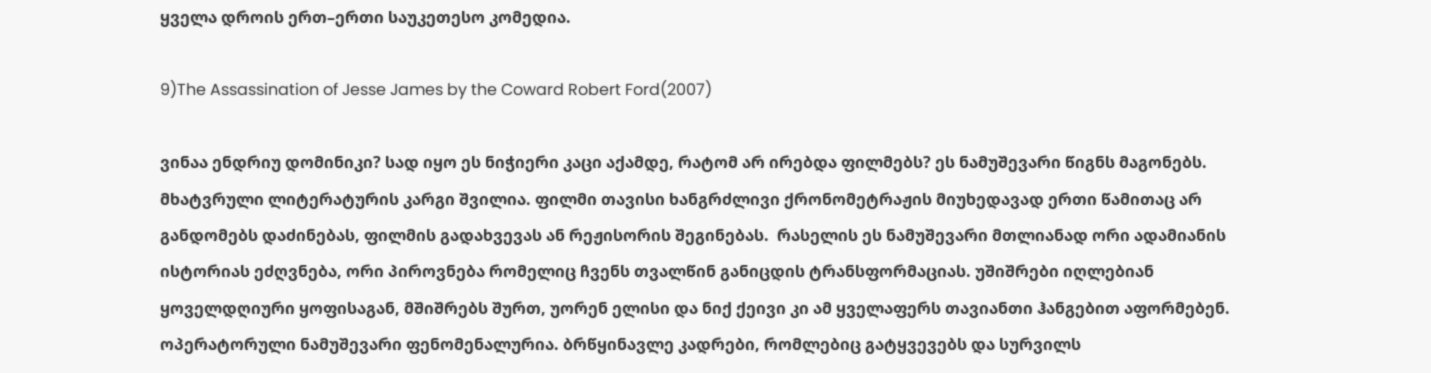ყველა დროის ერთ–ერთი საუკეთესო კომედია.

9)The Assassination of Jesse James by the Coward Robert Ford(2007)

ვინაა ენდრიუ დომინიკი? სად იყო ეს ნიჭიერი კაცი აქამდე, რატომ არ ირებდა ფილმებს? ეს ნამუშევარი წიგნს მაგონებს. მხატვრული ლიტერატურის კარგი შვილია. ფილმი თავისი ხანგრძლივი ქრონომეტრაჟის მიუხედავად ერთი წამითაც არ განდომებს დაძინებას, ფილმის გადახვევას ან რეჟისორის შეგინებას.  რასელის ეს ნამუშევარი მთლიანად ორი ადამიანის ისტორიას ეძღვნება, ორი პიროვნება რომელიც ჩვენს თვალწინ განიცდის ტრანსფორმაციას. უშიშრები იღლებიან ყოველდღიური ყოფისაგან, მშიშრებს შურთ, უორენ ელისი და ნიქ ქეივი კი ამ ყველაფერს თავიანთი ჰანგებით აფორმებენ. ოპერატორული ნამუშევარი ფენომენალურია. ბრწყინავლე კადრები, რომლებიც გატყვევებს და სურვილს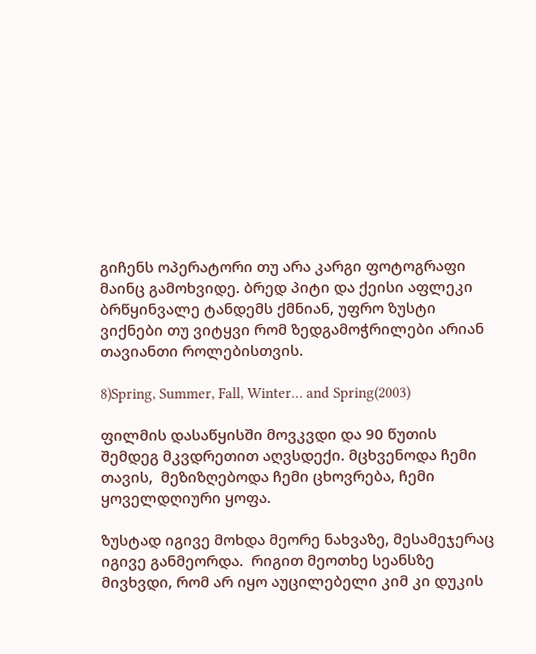გიჩენს ოპერატორი თუ არა კარგი ფოტოგრაფი მაინც გამოხვიდე. ბრედ პიტი და ქეისი აფლეკი ბრწყინვალე ტანდემს ქმნიან, უფრო ზუსტი ვიქნები თუ ვიტყვი რომ ზედგამოჭრილები არიან თავიანთი როლებისთვის.

8)Spring, Summer, Fall, Winter… and Spring(2003)

ფილმის დასაწყისში მოვკვდი და 90 წუთის შემდეგ მკვდრეთით აღვსდექი. მცხვენოდა ჩემი თავის,  მეზიზღებოდა ჩემი ცხოვრება, ჩემი ყოველდღიური ყოფა.

ზუსტად იგივე მოხდა მეორე ნახვაზე, მესამეჯერაც იგივე განმეორდა.  რიგით მეოთხე სეანსზე მივხვდი, რომ არ იყო აუცილებელი კიმ კი დუკის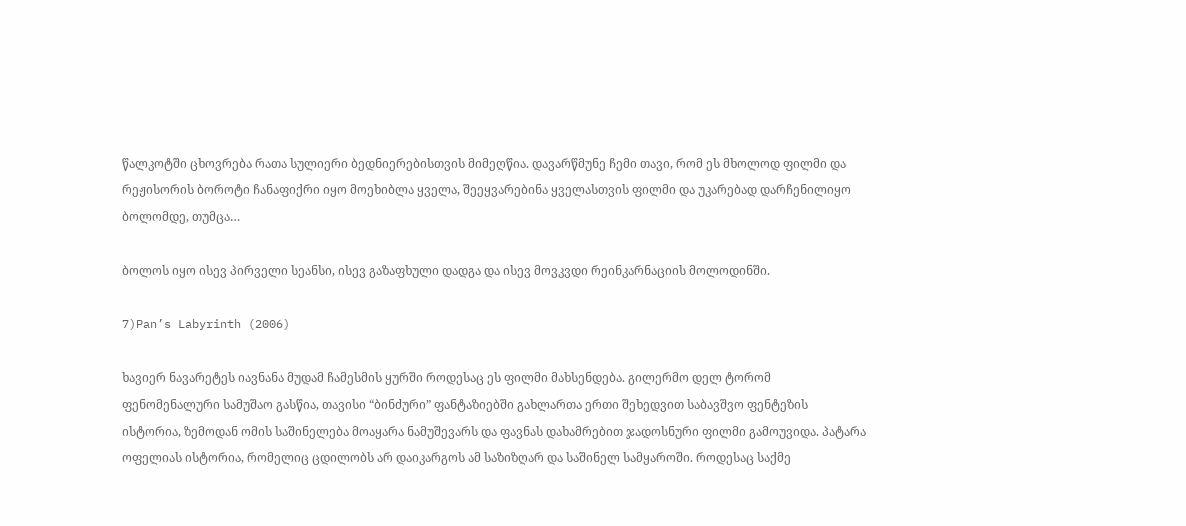წალკოტში ცხოვრება რათა სულიერი ბედნიერებისთვის მიმეღწია. დავარწმუნე ჩემი თავი, რომ ეს მხოლოდ ფილმი და რეჟისორის ბოროტი ჩანაფიქრი იყო მოეხიბლა ყველა, შეეყვარებინა ყველასთვის ფილმი და უკარებად დარჩენილიყო ბოლომდე, თუმცა…

ბოლოს იყო ისევ პირველი სეანსი, ისევ გაზაფხული დადგა და ისევ მოვკვდი რეინკარნაციის მოლოდინში.

7)Pan’s Labyrinth (2006)

ხავიერ ნავარეტეს იავნანა მუდამ ჩამესმის ყურში როდესაც ეს ფილმი მახსენდება. გილერმო დელ ტორომ ფენომენალური სამუშაო გასწია, თავისი “ბინძური” ფანტაზიებში გახლართა ერთი შეხედვით საბავშვო ფენტეზის ისტორია, ზემოდან ომის საშინელება მოაყარა ნამუშევარს და ფავნას დახამრებით ჯადოსნური ფილმი გამოუვიდა. პატარა ოფელიას ისტორია, რომელიც ცდილობს არ დაიკარგოს ამ საზიზღარ და საშინელ სამყაროში. როდესაც საქმე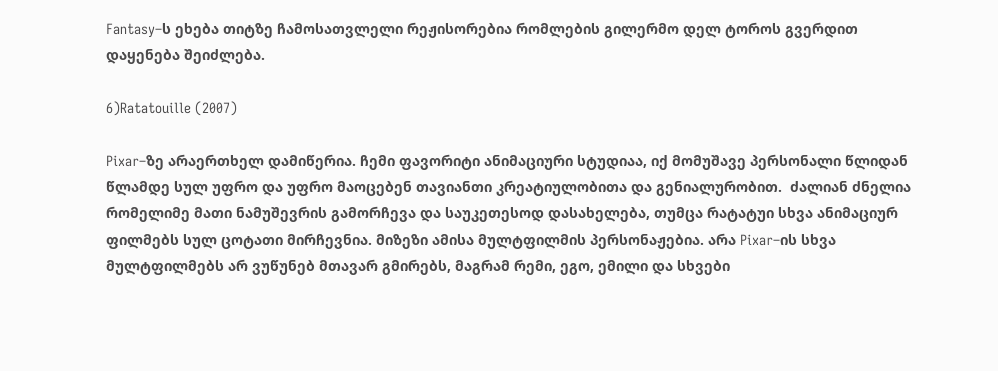Fantasy–ს ეხება თიტზე ჩამოსათვლელი რეჟისორებია რომლების გილერმო დელ ტოროს გვერდით დაყენება შეიძლება.

6)Ratatouille (2007)

Pixar–ზე არაერთხელ დამიწერია. ჩემი ფავორიტი ანიმაციური სტუდიაა, იქ მომუშავე პერსონალი წლიდან წლამდე სულ უფრო და უფრო მაოცებენ თავიანთი კრეატიულობითა და გენიალურობით.  ძალიან ძნელია რომელიმე მათი ნამუშევრის გამორჩევა და საუკეთესოდ დასახელება, თუმცა რატატუი სხვა ანიმაციურ ფილმებს სულ ცოტათი მირჩევნია. მიზეზი ამისა მულტფილმის პერსონაჟებია. არა Pixar–ის სხვა მულტფილმებს არ ვუწუნებ მთავარ გმირებს, მაგრამ რემი, ეგო, ემილი და სხვები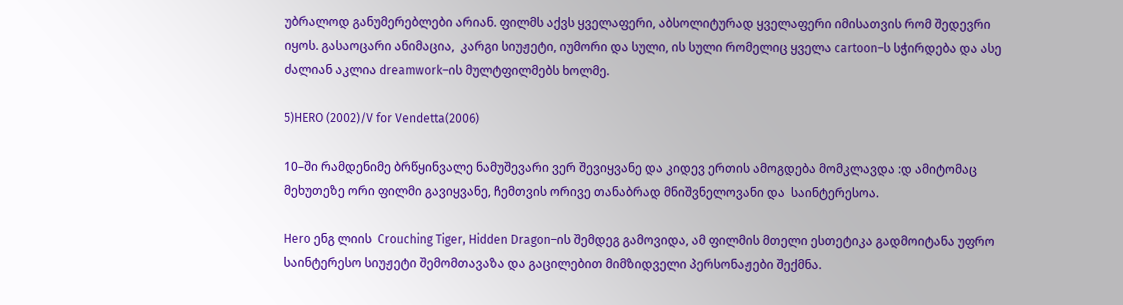უბრალოდ განუმერებლები არიან. ფილმს აქვს ყველაფერი, აბსოლიტურად ყველაფერი იმისათვის რომ შედევრი იყოს. გასაოცარი ანიმაცია,  კარგი სიუჟეტი, იუმორი და სული, ის სული რომელიც ყველა cartoon–ს სჭირდება და ასე ძალიან აკლია dreamwork–ის მულტფილმებს ხოლმე.

5)HERO (2002)/V for Vendetta(2006)

10–ში რამდენიმე ბრწყინვალე ნამუშევარი ვერ შევიყვანე და კიდევ ერთის ამოგდება მომკლავდა :დ ამიტომაც მეხუთეზე ორი ფილმი გავიყვანე, ჩემთვის ორივე თანაბრად მნიშვნელოვანი და  საინტერესოა.

Hero ენგ ლიის  Crouching Tiger, Hidden Dragon–ის შემდეგ გამოვიდა, ამ ფილმის მთელი ესთეტიკა გადმოიტანა უფრო საინტერესო სიუჟეტი შემომთავაზა და გაცილებით მიმზიდველი პერსონაჟები შექმნა.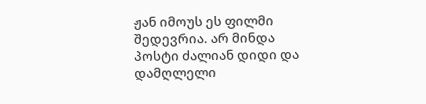ჟან იმოუს ეს ფილმი შედევრია. არ მინდა პოსტი ძალიან დიდი და დამღლელი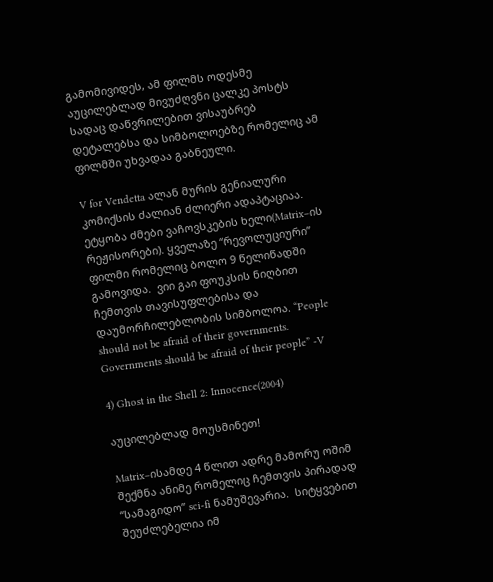გამომივიდეს, ამ ფილმს ოდესმე აუცილებლად მივუძღვნი ცალკე პოსტს სადაც დაწვრილებით ვისაუბრებ დეტალებსა და სიმბოლოებზე რომელიც ამ ფილმში უხვადაა გაბნეული.

V for Vendetta ალან მურის გენიალური კომიქსის ძალიან ძლიერი ადაპტაციაა. ეტყობა ძმები ვაჩოვსკების ხელი(Matrix–ის რეჟისორები). ყველაზე “რევოლუციური”  ფილმი რომელიც ბოლო 9 წელიწადში გამოვიდა.  ვიი გაი ფოუკსის ნიღბით ჩემთვის თავისუფლებისა და დაუმორჩილებლობის სიმბოლოა. “People should not be afraid of their governments. Governments should be afraid of their people” -V

4) Ghost in the Shell 2: Innocence(2004)

აუცილებლად მოუსმინეთ!

Matrix–ისამდე 4 წლით ადრე მამორუ ოშიმ შექმნა ანიმე რომელიც ჩემთვის პირადად “სამაგიდო” sci-fi ნამუშევარია.  სიტყვებით შეუძლებელია იმ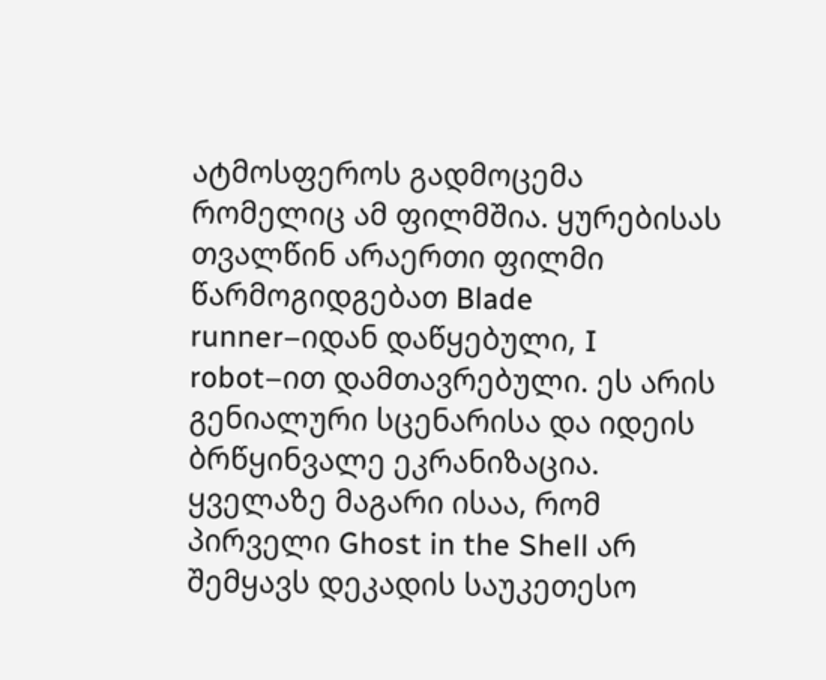ატმოსფეროს გადმოცემა რომელიც ამ ფილმშია. ყურებისას თვალწინ არაერთი ფილმი წარმოგიდგებათ Blade runner–იდან დაწყებული, I robot–ით დამთავრებული. ეს არის გენიალური სცენარისა და იდეის ბრწყინვალე ეკრანიზაცია. ყველაზე მაგარი ისაა, რომ პირველი Ghost in the Shell არ შემყავს დეკადის საუკეთესო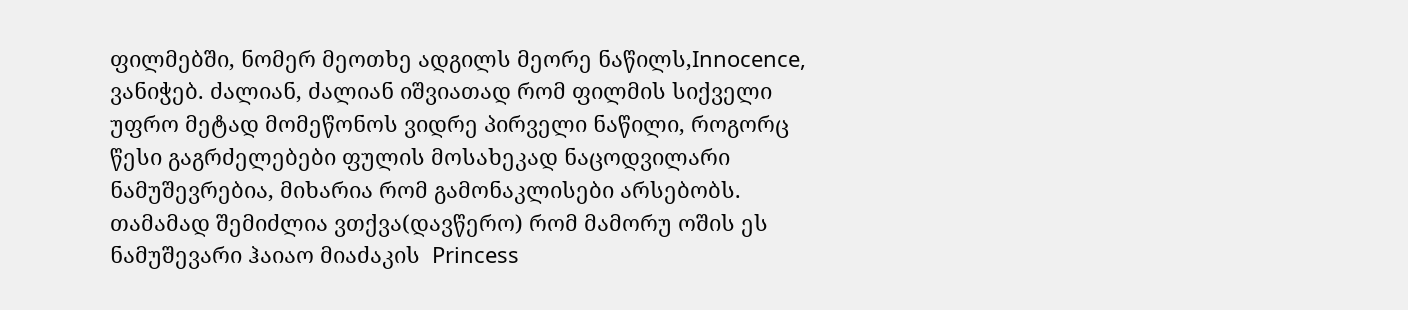ფილმებში, ნომერ მეოთხე ადგილს მეორე ნაწილს,Innocence, ვანიჭებ. ძალიან, ძალიან იშვიათად რომ ფილმის სიქველი უფრო მეტად მომეწონოს ვიდრე პირველი ნაწილი, როგორც წესი გაგრძელებები ფულის მოსახეკად ნაცოდვილარი ნამუშევრებია, მიხარია რომ გამონაკლისები არსებობს. თამამად შემიძლია ვთქვა(დავწერო) რომ მამორუ ოშის ეს ნამუშევარი ჰაიაო მიაძაკის  Princess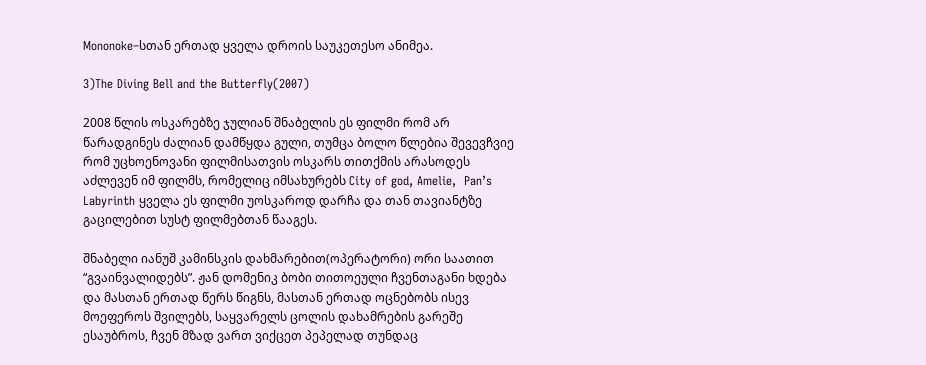Mononoke–სთან ერთად ყველა დროის საუკეთესო ანიმეა.

3)The Diving Bell and the Butterfly(2007)

2008 წლის ოსკარებზე ჯულიან შნაბელის ეს ფილმი რომ არ წარადგინეს ძალიან დამწყდა გული, თუმცა ბოლო წლებია შევევჩვიე რომ უცხოენოვანი ფილმისათვის ოსკარს თითქმის არასოდეს აძლევენ იმ ფილმს, რომელიც იმსახურებს City of god, Amelie,  Pan’s Labyrinth ყველა ეს ფილმი უოსკაროდ დარჩა და თან თავიანტზე გაცილებით სუსტ ფილმებთან წააგეს.

შნაბელი იანუშ კამინსკის დახმარებით(ოპერატორი) ორი საათით “გვაინვალიდებს”. ჟან დომენიკ ბობი თითოეული ჩვენთაგანი ხდება და მასთან ერთად წერს წიგნს, მასთან ერთად ოცნებობს ისევ მოეფეროს შვილებს, საყვარელს ცოლის დახამრების გარეშე ესაუბროს, ჩვენ მზად ვართ ვიქცეთ პეპელად თუნდაც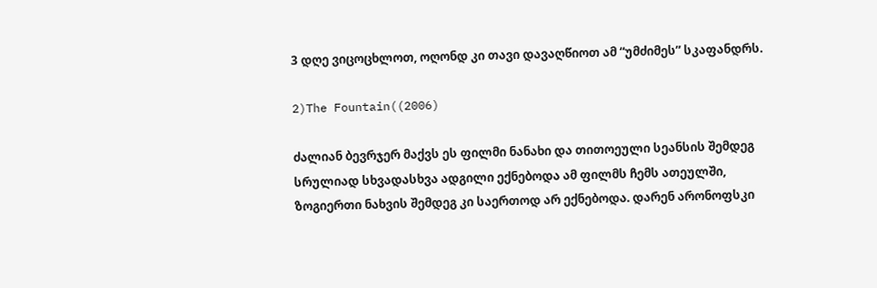3 დღე ვიცოცხლოთ, ოღონდ კი თავი დავაღწიოთ ამ “უმძიმეს” სკაფანდრს.

2)The Fountain((2006)

ძალიან ბევრჯერ მაქვს ეს ფილმი ნანახი და თითოეული სეანსის შემდეგ სრულიად სხვადასხვა ადგილი ექნებოდა ამ ფილმს ჩემს ათეულში, ზოგიერთი ნახვის შემდეგ კი საერთოდ არ ექნებოდა. დარენ არონოფსკი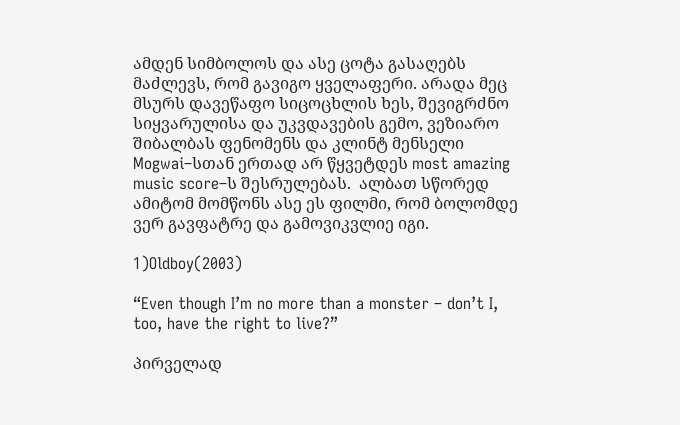ამდენ სიმბოლოს და ასე ცოტა გასაღებს მაძლევს, რომ გავიგო ყველაფერი. არადა მეც მსურს დავეწაფო სიცოცხლის ხეს, შევიგრძნო სიყვარულისა და უკვდავების გემო, ვეზიარო შიბალბას ფენომენს და კლინტ მენსელი Mogwai–სთან ერთად არ წყვეტდეს most amazing music score–ს შესრულებას.  ალბათ სწორედ ამიტომ მომწონს ასე ეს ფილმი, რომ ბოლომდე ვერ გავფატრე და გამოვიკვლიე იგი.

1)Oldboy(2003)

“Even though I’m no more than a monster – don’t I, too, have the right to live?”

პირველად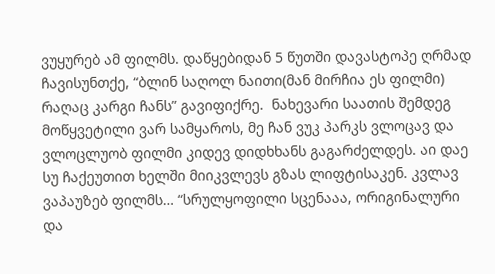ვუყურებ ამ ფილმს. დაწყებიდან 5 წუთში დავასტოპე ღრმად ჩავისუნთქე, “ბლინ საღოლ ნაითი(მან მირჩია ეს ფილმი) რაღაც კარგი ჩანს” გავიფიქრე.  ნახევარი საათის შემდეგ მოწყვეტილი ვარ სამყაროს, მე ჩან ვუკ პარკს ვლოცავ და ვლოცლუობ ფილმი კიდევ დიდხხანს გაგარძელდეს. აი დაე სუ ჩაქეუთით ხელში მიიკვლევს გზას ლიფტისაკენ. კვლავ ვაპაუზებ ფილმს… “სრულყოფილი სცენააა, ორიგინალური და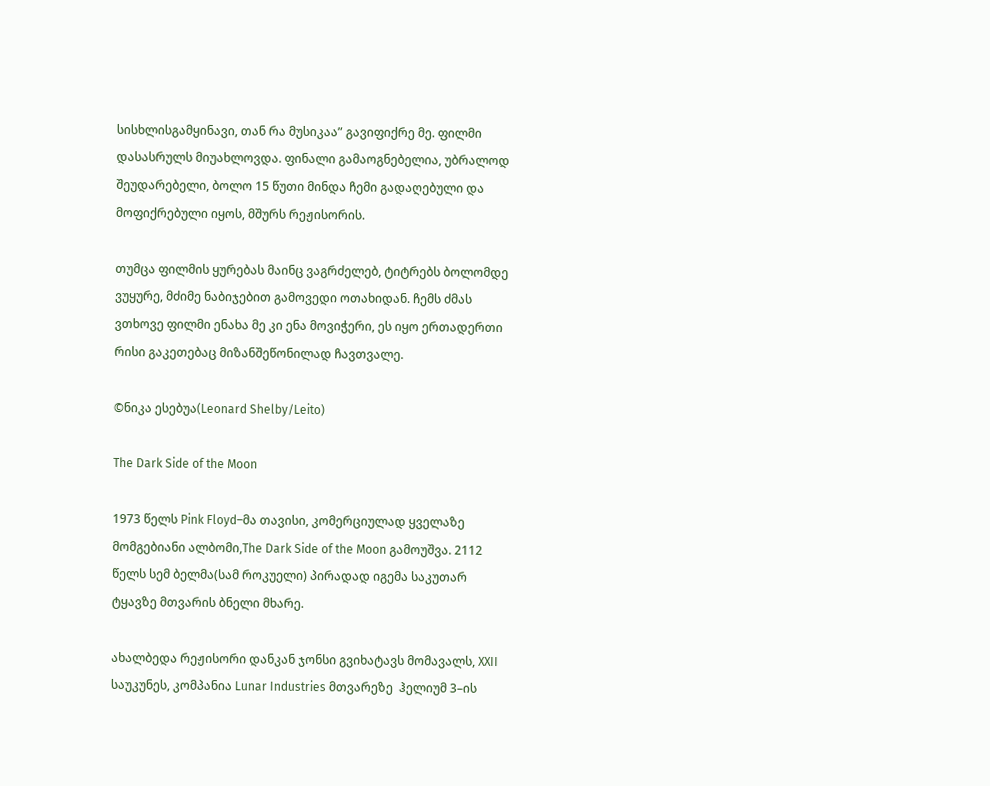სისხლისგამყინავი, თან რა მუსიკაა” გავიფიქრე მე. ფილმი დასასრულს მიუახლოვდა. ფინალი გამაოგნებელია, უბრალოდ შეუდარებელი, ბოლო 15 წუთი მინდა ჩემი გადაღებული და მოფიქრებული იყოს, მშურს რეჟისორის.

თუმცა ფილმის ყურებას მაინც ვაგრძელებ, ტიტრებს ბოლომდე ვუყურე, მძიმე ნაბიჯებით გამოვედი ოთახიდან. ჩემს ძმას ვთხოვე ფილმი ენახა მე კი ენა მოვიჭერი, ეს იყო ერთადერთი რისი გაკეთებაც მიზანშეწონილად ჩავთვალე.

©ნიკა ესებუა(Leonard Shelby/Leito)

The Dark Side of the Moon

1973 წელს Pink Floyd–მა თავისი, კომერციულად ყველაზე მომგებიანი ალბომი,The Dark Side of the Moon გამოუშვა. 2112 წელს სემ ბელმა(სამ როკუელი) პირადად იგემა საკუთარ ტყავზე მთვარის ბნელი მხარე.

ახალბედა რეჟისორი დანკან ჯონსი გვიხატავს მომავალს, XXII საუკუნეს, კომპანია Lunar Industries მთვარეზე  ჰელიუმ 3–ის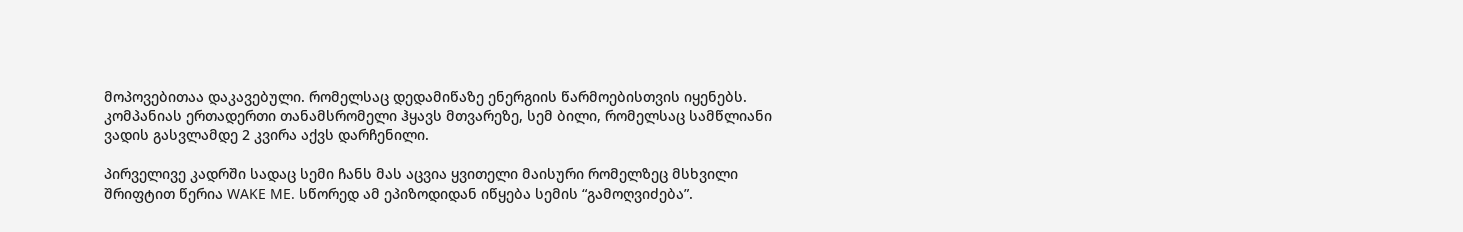მოპოვებითაა დაკავებული. რომელსაც დედამიწაზე ენერგიის წარმოებისთვის იყენებს. კომპანიას ერთადერთი თანამსრომელი ჰყავს მთვარეზე, სემ ბილი, რომელსაც სამწლიანი ვადის გასვლამდე 2 კვირა აქვს დარჩენილი.

პირველივე კადრში სადაც სემი ჩანს მას აცვია ყვითელი მაისური რომელზეც მსხვილი შრიფტით წერია WAKE ME. სწორედ ამ ეპიზოდიდან იწყება სემის “გამოღვიძება”.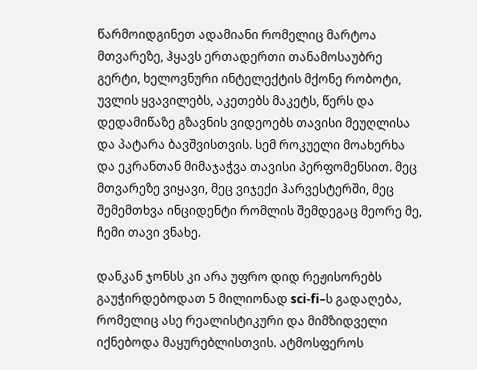წარმოიდგინეთ ადამიანი რომელიც მარტოა მთვარეზე, ჰყავს ერთადერთი თანამოსაუბრე გერტი, ხელოვნური ინტელექტის მქონე რობოტი, უვლის ყვავილებს, აკეთებს მაკეტს, წერს და დედამიწაზე გზავნის ვიდეოებს თავისი მეუღლისა და პატარა ბავშვისთვის. სემ როკუელი მოახერხა და ეკრანთან მიმაჯაჭვა თავისი პერფომენსით. მეც მთვარეზე ვიყავი, მეც ვიჯექი ჰარვესტერში, მეც შემემთხვა ინციდენტი რომლის შემდეგაც მეორე მე, ჩემი თავი ვნახე.

დანკან ჯონსს კი არა უფრო დიდ რეჟისორებს გაუჭირდებოდათ 5 მილიონად sci-fi–ს გადაღება, რომელიც ასე რეალისტიკური და მიმზიდველი იქნებოდა მაყურებლისთვის. ატმოსფეროს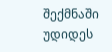შექმნაში უდიდეს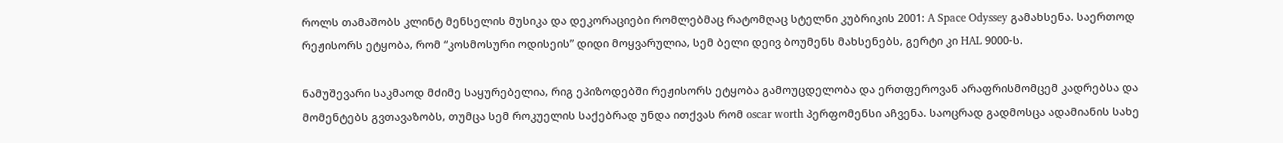როლს თამაშობს კლინტ მენსელის მუსიკა და დეკორაციები რომლებმაც რატომღაც სტელნი კუბრიკის 2001: A Space Odyssey გამახსენა. საერთოდ რეჟისორს ეტყობა, რომ “კოსმოსური ოდისეის” დიდი მოყვარულია, სემ ბელი დეივ ბოუმენს მახსენებს, გერტი კი HAL 9000-ს.

ნამუშევარი საკმაოდ მძიმე საყურებელია, რიგ ეპიზოდებში რეჟისორს ეტყობა გამოუცდელობა და ერთფეროვან არაფრისმომცემ კადრებსა და მომენტებს გვთავაზობს, თუმცა სემ როკუელის საქებრად უნდა ითქვას რომ oscar worth პერფომენსი აჩვენა. საოცრად გადმოსცა ადამიანის სახე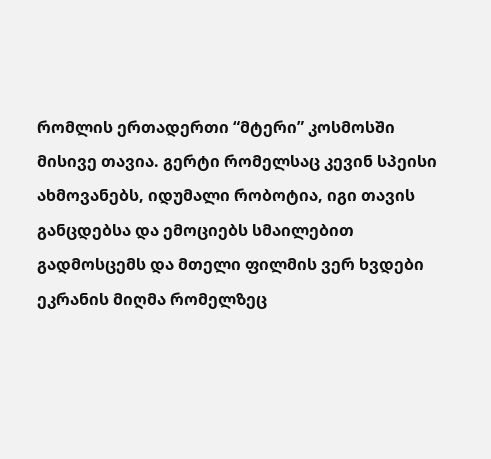რომლის ერთადერთი “მტერი” კოსმოსში მისივე თავია. გერტი რომელსაც კევინ სპეისი ახმოვანებს, იდუმალი რობოტია, იგი თავის განცდებსა და ემოციებს სმაილებით გადმოსცემს და მთელი ფილმის ვერ ხვდები ეკრანის მიღმა რომელზეც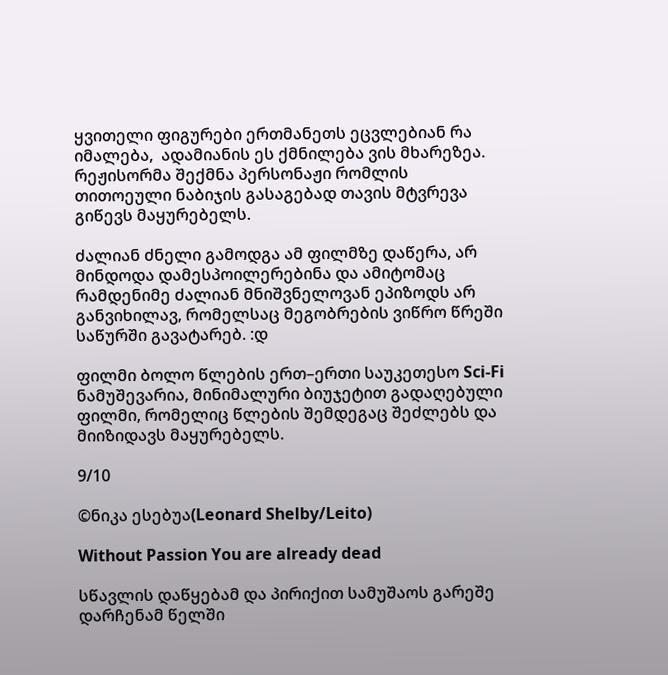ყვითელი ფიგურები ერთმანეთს ეცვლებიან რა იმალება,  ადამიანის ეს ქმნილება ვის მხარეზეა. რეჟისორმა შექმნა პერსონაჟი რომლის თითოეული ნაბიჯის გასაგებად თავის მტვრევა გიწევს მაყურებელს.

ძალიან ძნელი გამოდგა ამ ფილმზე დაწერა, არ მინდოდა დამესპოილერებინა და ამიტომაც რამდენიმე ძალიან მნიშვნელოვან ეპიზოდს არ განვიხილავ, რომელსაც მეგობრების ვიწრო წრეში საწურში გავატარებ. :დ

ფილმი ბოლო წლების ერთ–ერთი საუკეთესო Sci-Fi ნამუშევარია, მინიმალური ბიუჯეტით გადაღებული ფილმი, რომელიც წლების შემდეგაც შეძლებს და მიიზიდავს მაყურებელს.

9/10

©ნიკა ესებუა(Leonard Shelby/Leito)

Without Passion You are already dead

სწავლის დაწყებამ და პირიქით სამუშაოს გარეშე დარჩენამ წელში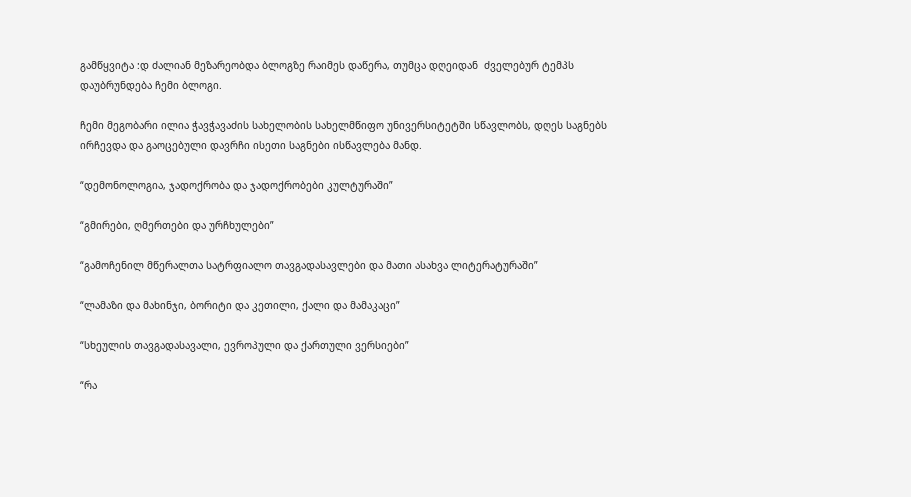გამწყვიტა :დ ძალიან მეზარეობდა ბლოგზე რაიმეს დაწერა, თუმცა დღეიდან  ძველებურ ტემპს დაუბრუნდება ჩემი ბლოგი.

ჩემი მეგობარი ილია ჭავჭავაძის სახელობის სახელმწიფო უნივერსიტეტში სწავლობს, დღეს საგნებს ირჩევდა და გაოცებული დავრჩი ისეთი საგნები ისწავლება მანდ.

“დემონოლოგია, ჯადოქრობა და ჯადოქრობები კულტურაში”

“გმირები, ღმერთები და ურჩხულები”

“გამოჩენილ მწერალთა სატრფიალო თავგადასავლები და მათი ასახვა ლიტერატურაში”

“ლამაზი და მახინჯი, ბორიტი და კეთილი, ქალი და მამაკაცი”

“სხეულის თავგადასავალი, ევროპული და ქართული ვერსიები”

“რა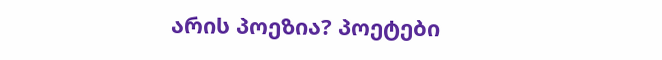არის პოეზია? პოეტები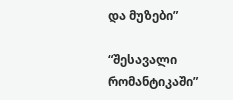და მუზები”

“შესავალი რომანტიკაში”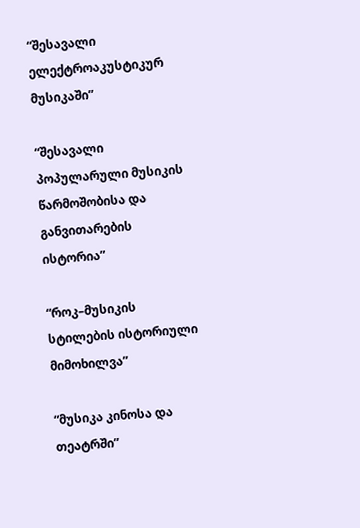“შესავალი ელექტროაკუსტიკურ მუსიკაში”

“შესავალი პოპულარული მუსიკის წარმოშობისა და განვითარების ისტორია”

“როკ–მუსიკის სტილების ისტორიული მიმოხილვა”

“მუსიკა კინოსა და თეატრში”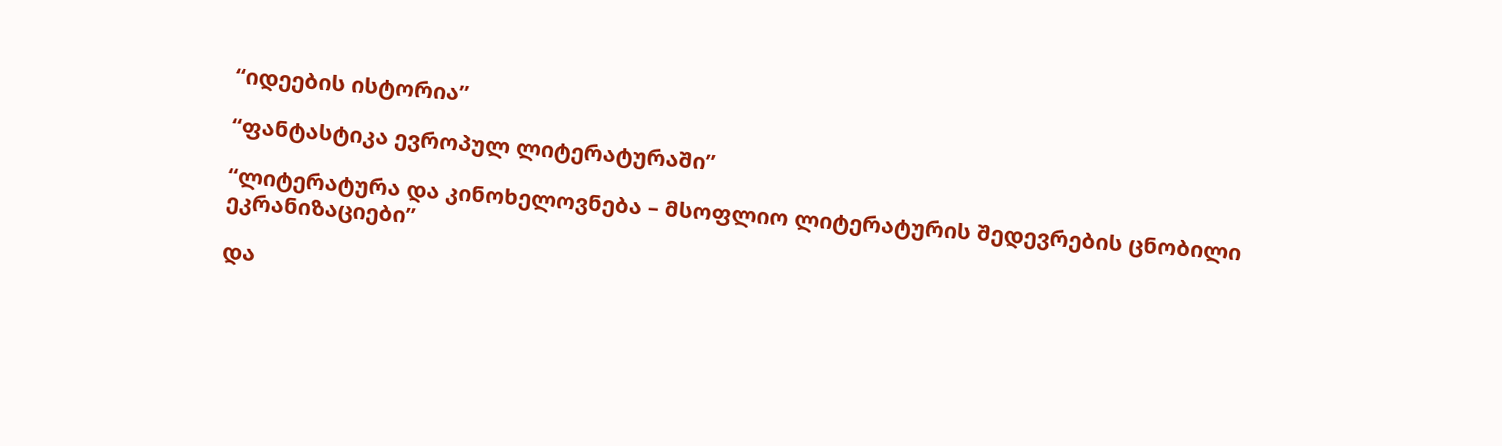“იდეების ისტორია”

“ფანტასტიკა ევროპულ ლიტერატურაში”

“ლიტერატურა და კინოხელოვნება – მსოფლიო ლიტერატურის შედევრების ცნობილი ეკრანიზაციები”

და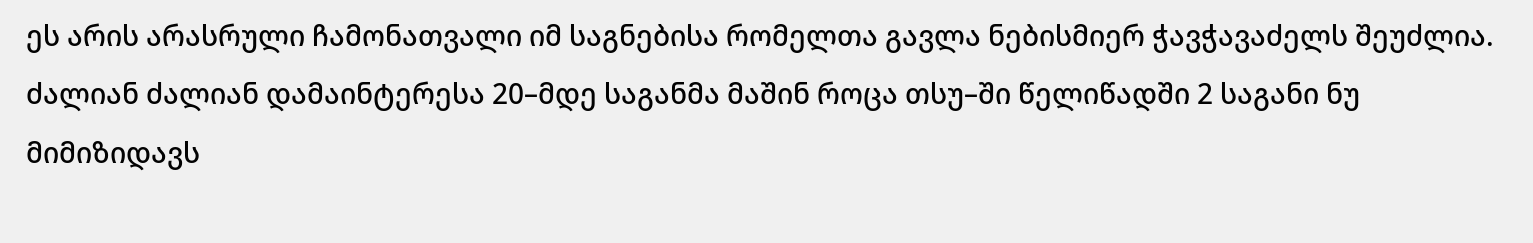ეს არის არასრული ჩამონათვალი იმ საგნებისა რომელთა გავლა ნებისმიერ ჭავჭავაძელს შეუძლია.  ძალიან ძალიან დამაინტერესა 20–მდე საგანმა მაშინ როცა თსუ–ში წელიწადში 2 საგანი ნუ მიმიზიდავს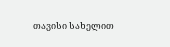თავისი სახელით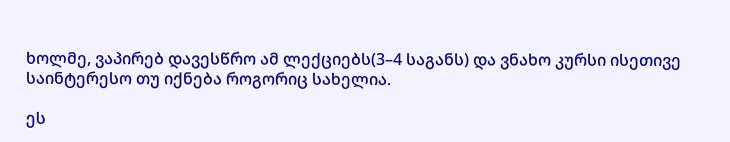ხოლმე, ვაპირებ დავესწრო ამ ლექციებს(3–4 საგანს) და ვნახო კურსი ისეთივე საინტერესო თუ იქნება როგორიც სახელია.

ეს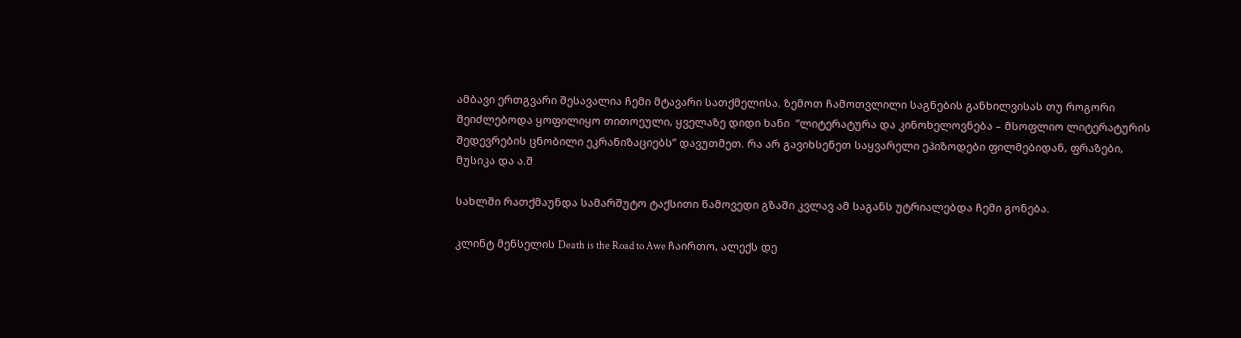ამბავი ერთგვარი შესავალია ჩემი მტავარი სათქმელისა. ზემოთ ჩამოთვლილი საგნების განხილვისას თუ როგორი შეიძლებოდა ყოფილიყო თითოეული, ყველაზე დიდი ხანი  “ლიტერატურა და კინოხელოვნება – მსოფლიო ლიტერატურის შედევრების ცნობილი ეკრანიზაციებს” დავუთმეთ. რა არ გავიხსენეთ საყვარელი ეპიზოდები ფილმებიდან, ფრაზები, მუსიკა და ა.შ

სახლში რათქმაუნდა სამარშუტო ტაქსითი წამოვედი გზაში კვლავ ამ საგანს უტრიალებდა ჩემი გონება.

კლინტ მენსელის Death is the Road to Awe ჩაირთო, ალექს დე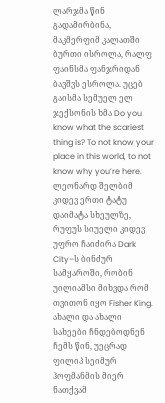ლარჯმა წინ გადამირბინა, მაკმერფიმ კალათში ბურთი ისროლა, რალფ ფაინსმა ფანჯრიდან ბავშვს ესროლა. უცებ გაისმა სემუელ ელ ჯექსონის ხმა Do you know what the scariest thing is? To not know your place in this world, to not know why you’re here. ლეონარდ შელბიმ კიდევ ერთი ტატუ დაიმატა სხეულზე, რუფუს სიუელი კიდევ უფრო ჩაიძირა Dark City–ს ბინძურ სამყაროში, რობინ უილიამსი მიხვდა რომ თვითონ იყო Fisher King. ახალი და ახალი სახეები ჩნდებოდნენ ჩემს წინ, უეცრად ფილიპ სეიმურ ჰოფმანმის მიერ ნათქვამ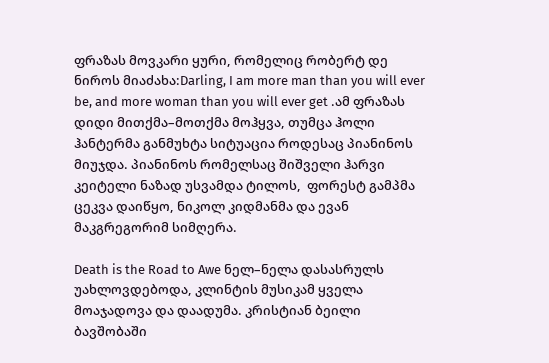ფრაზას მოვკარი ყური, რომელიც რობერტ დე ნიროს მიაძახა:Darling, I am more man than you will ever be, and more woman than you will ever get .ამ ფრაზას დიდი მითქმა–მოთქმა მოჰყვა, თუმცა ჰოლი ჰანტერმა განმუხტა სიტუაცია როდესაც პიანინოს მიუჯდა. პიანინოს რომელსაც შიშველი ჰარვი კეიტელი ნაზად უსვამდა ტილოს,  ფორესტ გამპმა ცეკვა დაიწყო, ნიკოლ კიდმანმა და ევან მაკგრეგორიმ სიმღერა.

Death is the Road to Awe ნელ–ნელა დასასრულს უახლოვდებოდა, კლინტის მუსიკამ ყველა მოაჯადოვა და დაადუმა. კრისტიან ბეილი ბავშობაში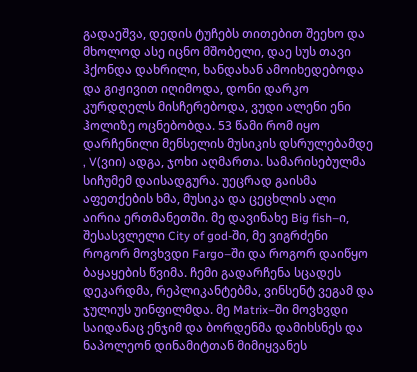გადაეშვა, დედის ტუჩებს თითებით შეეხო და მხოლოდ ასე იცნო მშობელი, დაე სუს თავი ჰქონდა დახრილი, ხანდახან ამოიხედებოდა და გიჟივით იღიმოდა, დონი დარკო კურდღელს მისჩერებოდა, ვუდი ალენი ენი ჰოლიზე ოცნებობდა. 53 წამი რომ იყო დარჩენილი მენსელის მუსიკის დსრულებამდე , V(ვიი) ადგა, ჯოხი აღმართა. სამარისებულმა სიჩუმემ დაისადგურა. უეცრად გაისმა აფეთქების ხმა, მუსიკა და ცეცხლის ალი აირია ერთმანეთში. მე დავინახე Big fish–ი, შესასვლელი City of god-ში, მე ვიგრძენი როგორ მოვხვდი Fargo–ში და როგორ დაიწყო ბაყაყების წვიმა. ჩემი გადარჩენა სცადეს დეკარდმა, რეპლიკანტებმა, ვინსენტ ვეგამ და ჯულიუს უინფილმდა. მე Matrix–ში მოვხვდი საიდანაც ენჯიმ და ბორდენმა დამიხსნეს და ნაპოლეონ დინამიტთან მიმიყვანეს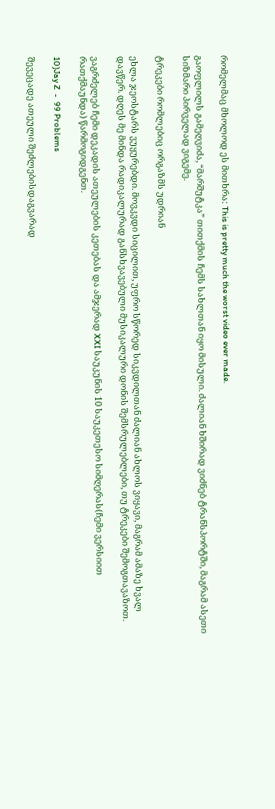რომელმაც მხოლოდ ეს მითხრა: This is pretty much the worst video ever made.

გაოფლილს გამეღვიძა, “მარშუტკა” თითქმის ჩემს სახლთან იყო მისული. ძალიან ხშირად ვიძნებ ტრანსპორტში, მაგრამ ასეთი სიზმარი პირველად ვიგემე.

ტრეკები რომლებიც ორგაზმს უდრიან

ეხლა ჯეოსტარს ვუყურებდი. მოვკვდი სიცილით, უფრო სწორედ სიკვდილთან ძალიან ახლოს ვიყავი, მაგრამ ამაზე ხვალ დავწერ. დღეს მე მინდა რადიკალურად განსხვავებული მუსიკალური დონის შემსრულებლები, თუ ტრეკები შემოგთავაზოთ.

ვაგრძელებ ჩემი დეკადის ათეულების კეთებას და ამჯერად XXI საუკუნის 10 საუკეთესო სიმღერას(ჩემი ვერსიით რათქმაუნდა) წარმოგიდგენთ.

10)Jay Z  -  99 Problems

შევეცადე ათეული შეძლებისდაგვარად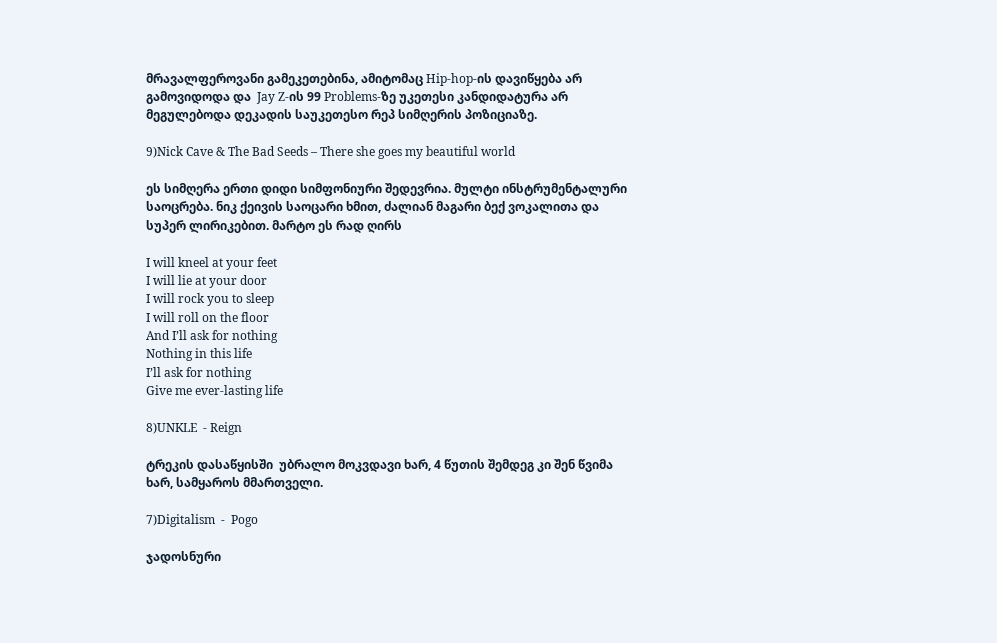მრავალფეროვანი გამეკეთებინა, ამიტომაც Hip-hop-ის დავიწყება არ გამოვიდოდა და  Jay Z-ის 99 Problems-ზე უკეთესი კანდიდატურა არ მეგულებოდა დეკადის საუკეთესო რეპ სიმღერის პოზიციაზე.

9)Nick Cave & The Bad Seeds – There she goes my beautiful world

ეს სიმღერა ერთი დიდი სიმფონიური შედევრია. მულტი ინსტრუმენტალური საოცრება. ნიკ ქეივის საოცარი ხმით, ძალიან მაგარი ბექ ვოკალითა და სუპერ ლირიკებით. მარტო ეს რად ღირს

I will kneel at your feet
I will lie at your door
I will rock you to sleep
I will roll on the floor
And I’ll ask for nothing
Nothing in this life
I’ll ask for nothing
Give me ever-lasting life

8)UNKLE  - Reign

ტრეკის დასაწყისში  უბრალო მოკვდავი ხარ, 4 წუთის შემდეგ კი შენ წვიმა ხარ, სამყაროს მმართველი.

7)Digitalism  -  Pogo

ჯადოსნური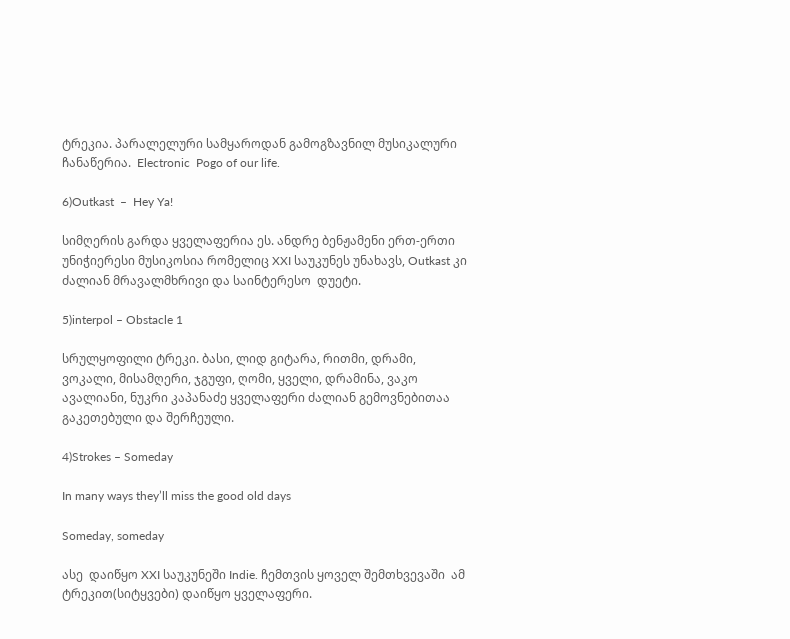ტრეკია. პარალელური სამყაროდან გამოგზავნილ მუსიკალური ჩანაწერია.  Electronic  Pogo of our life.

6)Outkast  –  Hey Ya!

სიმღერის გარდა ყველაფერია ეს. ანდრე ბენჟამენი ერთ-ერთი უნიჭიერესი მუსიკოსია რომელიც XXI საუკუნეს უნახავს, Outkast კი ძალიან მრავალმხრივი და საინტერესო  დუეტი.

5)interpol – Obstacle 1

სრულყოფილი ტრეკი. ბასი, ლიდ გიტარა, რითმი, დრამი, ვოკალი, მისამღერი, ჯგუფი, ღომი, ყველი, დრამინა, ვაკო ავალიანი, ნუკრი კაპანაძე ყველაფერი ძალიან გემოვნებითაა გაკეთებული და შერჩეული.

4)Strokes – Someday

In many ways they’ll miss the good old days

Someday, someday

ასე  დაიწყო XXI საუკუნეში Indie. ჩემთვის ყოველ შემთხვევაში  ამ ტრეკით(სიტყვები) დაიწყო ყველაფერი.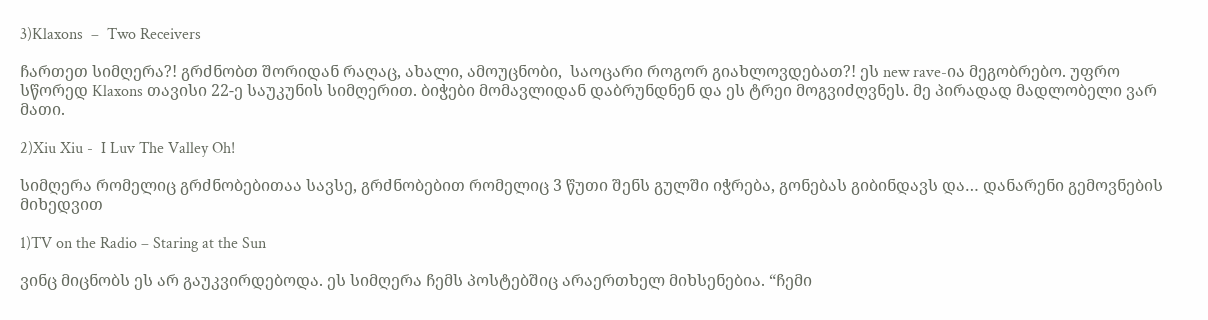3)Klaxons  –  Two Receivers

ჩართეთ სიმღერა?! გრძნობთ შორიდან რაღაც, ახალი, ამოუცნობი,  საოცარი როგორ გიახლოვდებათ?! ეს new rave-ია მეგობრებო. უფრო სწორედ Klaxons თავისი 22-ე საუკუნის სიმღერით. ბიჭები მომავლიდან დაბრუნდნენ და ეს ტრეი მოგვიძღვნეს. მე პირადად მადლობელი ვარ მათი.

2)Xiu Xiu -  I Luv The Valley Oh!

სიმღერა რომელიც გრძნობებითაა სავსე, გრძნობებით რომელიც 3 წუთი შენს გულში იჭრება, გონებას გიბინდავს და… დანარენი გემოვნების მიხედვით

1)TV on the Radio – Staring at the Sun

ვინც მიცნობს ეს არ გაუკვირდებოდა. ეს სიმღერა ჩემს პოსტებშიც არაერთხელ მიხსენებია. “ჩემი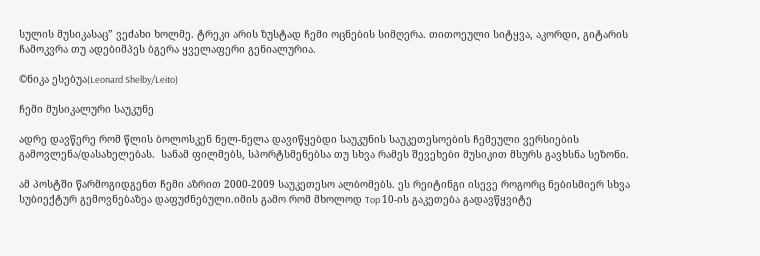სულის მუსიკასაც” ვეძახი ხოლმე. ტრეკი არის ზუსტად ჩემი ოცნების სიმღერა. თითოეული სიტყვა, აკორდი, გიტარის ჩამოკვრა თუ ადებიმპეს ბგერა ყველაფერი გენიალურია.

©ნიკა ესებუა(Leonard Shelby/Leito)

ჩემი მუსიკალური საუკუნე

ადრე დავწერე რომ წლის ბოლოსკენ ნელ-ნელა დავიწყებდი საუკუნის საუკეთესოების ჩემეული ვერსიების გამოვლენა/დასახელებას.  სანამ ფილმებს, სპორტსმენებსა თუ სხვა რამეს შევეხები მუსიკით მსურს გავხსნა სეზონი.

ამ პოსტში წარმოგიდგენთ ჩემი აზრით 2000-2009 საუკეთესო ალბომებს. ეს რეიტინგი ისევე როგორც ნებისმიერ სხვა სუბიექტურ გემოვნებაზეა დაფუძნებული.იმის გამო რომ მხოლოდ Top 10-ის გაკეთება გადავწყვიტე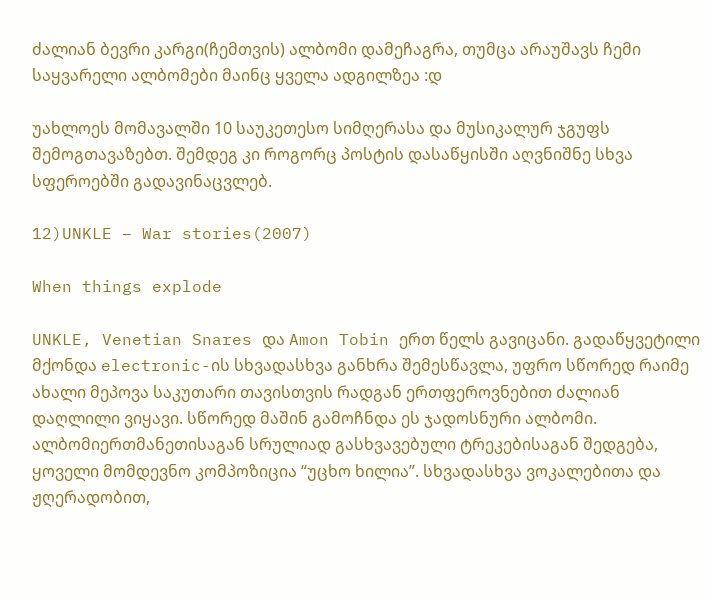ძალიან ბევრი კარგი(ჩემთვის) ალბომი დამეჩაგრა, თუმცა არაუშავს ჩემი საყვარელი ალბომები მაინც ყველა ადგილზეა :დ

უახლოეს მომავალში 10 საუკეთესო სიმღერასა და მუსიკალურ ჯგუფს შემოგთავაზებთ. შემდეგ კი როგორც პოსტის დასაწყისში აღვნიშნე სხვა სფეროებში გადავინაცვლებ.

12)UNKLE – War stories(2007)

When things explode

UNKLE, Venetian Snares და Amon Tobin ერთ წელს გავიცანი. გადაწყვეტილი მქონდა electronic-ის სხვადასხვა განხრა შემესწავლა, უფრო სწორედ რაიმე ახალი მეპოვა საკუთარი თავისთვის რადგან ერთფეროვნებით ძალიან დაღლილი ვიყავი. სწორედ მაშინ გამოჩნდა ეს ჯადოსნური ალბომი. ალბომიერთმანეთისაგან სრულიად გასხვავებული ტრეკებისაგან შედგება, ყოველი მომდევნო კომპოზიცია “უცხო ხილია”. სხვადასხვა ვოკალებითა და ჟღერადობით,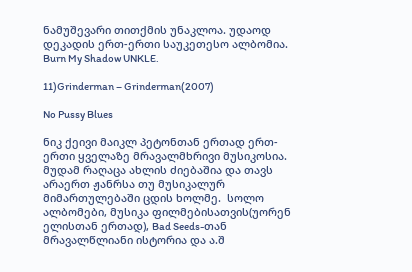ნამუშევარი თითქმის უნაკლოა. უდაოდ დეკადის ერთ-ერთი საუკეთესო ალბომია. Burn My Shadow UNKLE.

11)Grinderman – Grinderman(2007)

No Pussy Blues

ნიკ ქეივი მაიკლ პეტონთან ერთად ერთ-ერთი ყველაზე მრავალმხრივი მუსიკოსია. მუდამ რაღაცა ახლის ძიებაშია და თავს არაერთ ჟანრსა თუ მუსიკალურ მიმართულებაში ცდის ხოლმე.  სოლო ალბომები, მუსიკა ფილმებისათვის(უორენ ელისთან ერთად), Bad Seeds-თან მრავალწლიანი ისტორია და ა.შ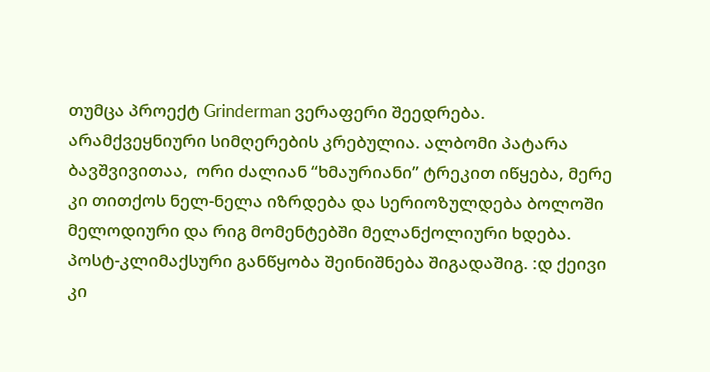თუმცა პროექტ Grinderman ვერაფერი შეედრება. არამქვეყნიური სიმღერების კრებულია. ალბომი პატარა ბავშვივითაა,  ორი ძალიან “ხმაურიანი” ტრეკით იწყება, მერე კი თითქოს ნელ-ნელა იზრდება და სერიოზულდება ბოლოში მელოდიური და რიგ მომენტებში მელანქოლიური ხდება. პოსტ-კლიმაქსური განწყობა შეინიშნება შიგადაშიგ. :დ ქეივი კი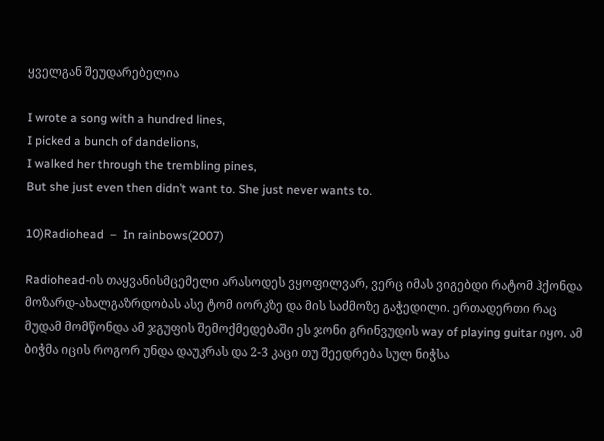ყველგან შეუდარებელია

I wrote a song with a hundred lines,
I picked a bunch of dandelions,
I walked her through the trembling pines,
But she just even then didn’t want to. She just never wants to.

10)Radiohead  –  In rainbows(2007)

Radiohead-ის თაყვანისმცემელი არასოდეს ვყოფილვარ, ვერც იმას ვიგებდი რატომ ჰქონდა მოზარდ-ახალგაზრდობას ასე ტომ იორკზე და მის საძმოზე გაჭედილი. ერთადერთი რაც მუდამ მომწონდა ამ ჯგუფის შემოქმედებაში ეს ჯონი გრინვუდის way of playing guitar იყო. ამ ბიჭმა იცის როგორ უნდა დაუკრას და 2-3 კაცი თუ შეედრება სულ ნიჭსა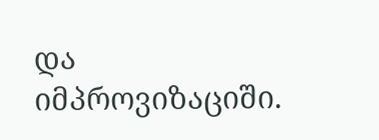და იმპროვიზაციში.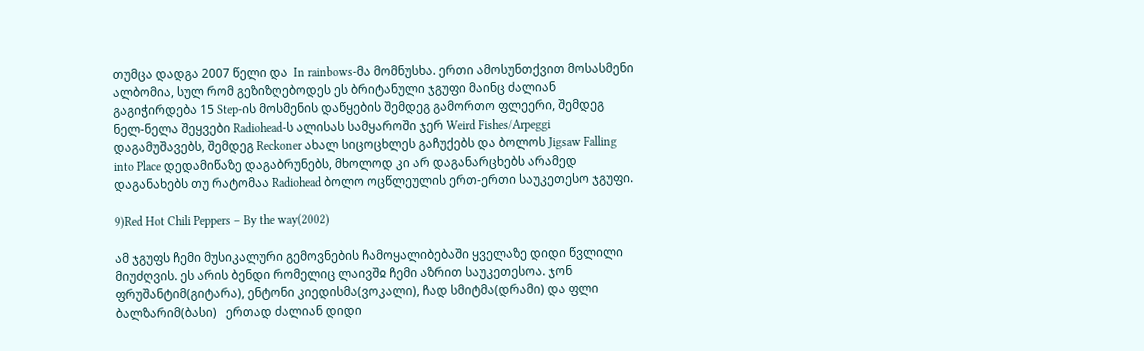თუმცა დადგა 2007 წელი და  In rainbows-მა მომნუსხა. ერთი ამოსუნთქვით მოსასმენი ალბომია, სულ რომ გეზიზღებოდეს ეს ბრიტანული ჯგუფი მაინც ძალიან გაგიჭირდება 15 Step-ის მოსმენის დაწყების შემდეგ გამორთო ფლეერი, შემდეგ ნელ-ნელა შეყვები Radiohead-ს ალისას სამყაროში ჯერ Weird Fishes/Arpeggi დაგამუშავებს, შემდეგ Reckoner ახალ სიცოცხლეს გაჩუქებს და ბოლოს Jigsaw Falling into Place დედამიწაზე დაგაბრუნებს, მხოლოდ კი არ დაგანარცხებს არამედ დაგანახებს თუ რატომაა Radiohead ბოლო ოცწლეულის ერთ-ერთი საუკეთესო ჯგუფი.

9)Red Hot Chili Peppers – By the way(2002)

ამ ჯგუფს ჩემი მუსიკალური გემოვნების ჩამოყალიბებაში ყველაზე დიდი წვლილი მიუძღვის. ეს არის ბენდი რომელიც ლაივშჲ ჩემი აზრით საუკეთესოა. ჯონ ფრუშანტიმ(გიტარა), ენტონი კიედისმა(ვოკალი), ჩად სმიტმა(დრამი) და ფლი ბალზარიმ(ბასი)   ერთად ძალიან დიდი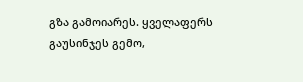გზა გამოიარეს. ყველაფერს გაუსინჯეს გემო,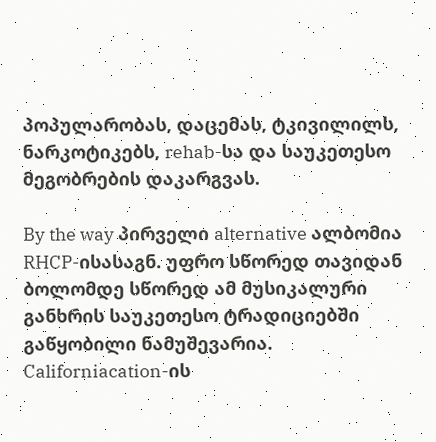პოპულარობას, დაცემას, ტკივილილს, ნარკოტიკებს, rehab-სა და საუკეთესო მეგობრების დაკარგვას.

By the way პირველი alternative ალბომია RHCP-ისასაგნ. უფრო სწორედ თავიდან ბოლომდე სწორედ ამ მუსიკალური განხრის საუკეთესო ტრადიციებში გაწყობილი ნამუშევარია. Californiacation-ის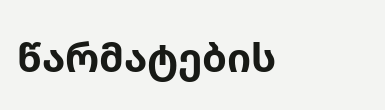წარმატების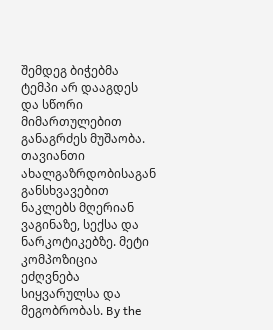შემდეგ ბიჭებმა ტემპი არ დააგდეს და სწორი მიმართულებით განაგრძეს მუშაობა. თავიანთი ახალგაზრდობისაგან განსხვავებით ნაკლებს მღერიან ვაგინაზე, სექსა და ნარკოტიკებზე. მეტი კომპოზიცია ეძღვნება სიყვარულსა და მეგობრობას. By the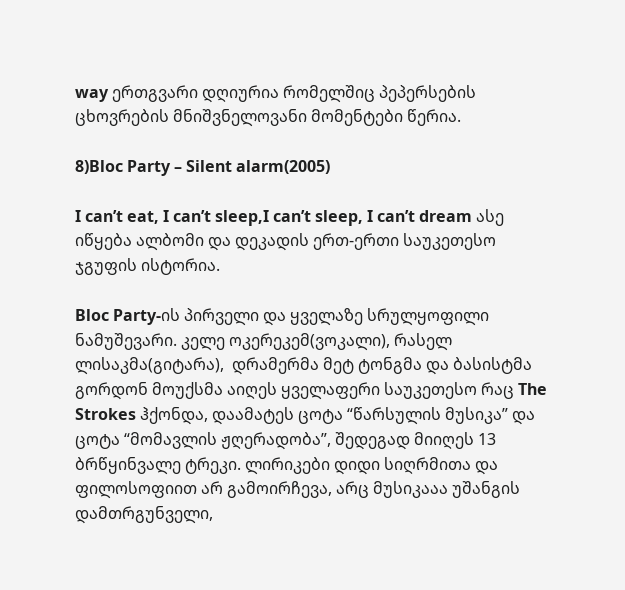way ერთგვარი დღიურია რომელშიც პეპერსების ცხოვრების მნიშვნელოვანი მომენტები წერია.

8)Bloc Party – Silent alarm(2005)

I can’t eat, I can’t sleep,I can’t sleep, I can’t dream ასე იწყება ალბომი და დეკადის ერთ-ერთი საუკეთესო ჯგუფის ისტორია.

Bloc Party-ის პირველი და ყველაზე სრულყოფილი ნამუშევარი. კელე ოკერეკემ(ვოკალი), რასელ ლისაკმა(გიტარა),  დრამერმა მეტ ტონგმა და ბასისტმა გორდონ მოუქსმა აიღეს ყველაფერი საუკეთესო რაც The Strokes ჰქონდა, დაამატეს ცოტა “წარსულის მუსიკა” და ცოტა “მომავლის ჟღერადობა”, შედეგად მიიღეს 13 ბრწყინვალე ტრეკი. ლირიკები დიდი სიღრმითა და ფილოსოფიით არ გამოირჩევა, არც მუსიკააა უშანგის დამთრგუნველი,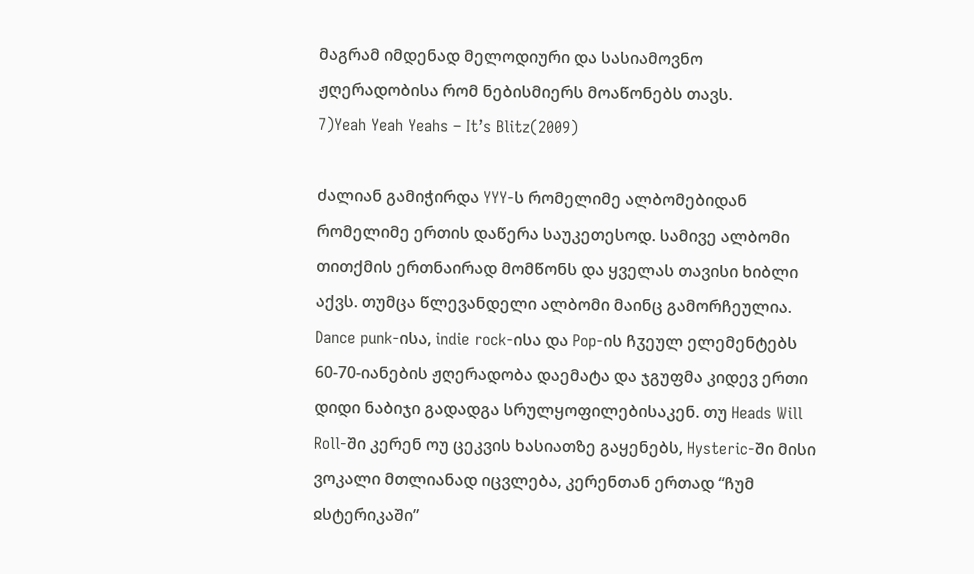მაგრამ იმდენად მელოდიური და სასიამოვნო ჟღერადობისა რომ ნებისმიერს მოაწონებს თავს.
7)Yeah Yeah Yeahs – It’s Blitz(2009)

ძალიან გამიჭირდა YYY-ს რომელიმე ალბომებიდან რომელიმე ერთის დაწერა საუკეთესოდ. სამივე ალბომი თითქმის ერთნაირად მომწონს და ყველას თავისი ხიბლი აქვს. თუმცა წლევანდელი ალბომი მაინც გამორჩეულია. Dance punk-ისა, indie rock-ისა და Pop-ის ჩჳეულ ელემენტებს 60-70-იანების ჟღერადობა დაემატა და ჯგუფმა კიდევ ერთი დიდი ნაბიჯი გადადგა სრულყოფილებისაკენ. თუ Heads Will Roll-ში კერენ ოუ ცეკვის ხასიათზე გაყენებს, Hysteric-ში მისი ვოკალი მთლიანად იცვლება, კერენთან ერთად “ჩუმ ჲსტერიკაში”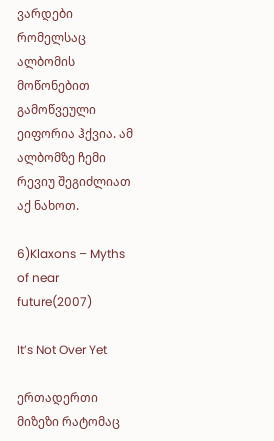ვარდები რომელსაც ალბომის მოწონებით გამოწვეული ეიფორია ჰქვია. ამ ალბომზე ჩემი რევიუ შეგიძლიათ აქ ნახოთ.

6)Klaxons – Myths of near future(2007)

It’s Not Over Yet

ერთადერთი მიზეზი რატომაც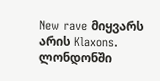New rave მიყვარს არის Klaxons. ლონდონში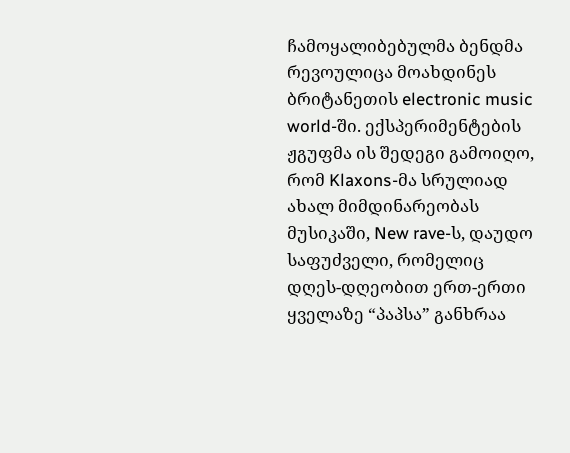ჩამოყალიბებულმა ბენდმა რევოულიცა მოახდინეს ბრიტანეთის electronic music world-ში. ექსპერიმენტების ჟგუფმა ის შედეგი გამოიღო, რომ Klaxons-მა სრულიად ახალ მიმდინარეობას მუსიკაში, New rave-ს, დაუდო საფუძველი, რომელიც დღეს-დღეობით ერთ-ერთი ყველაზე “პაპსა” განხრაა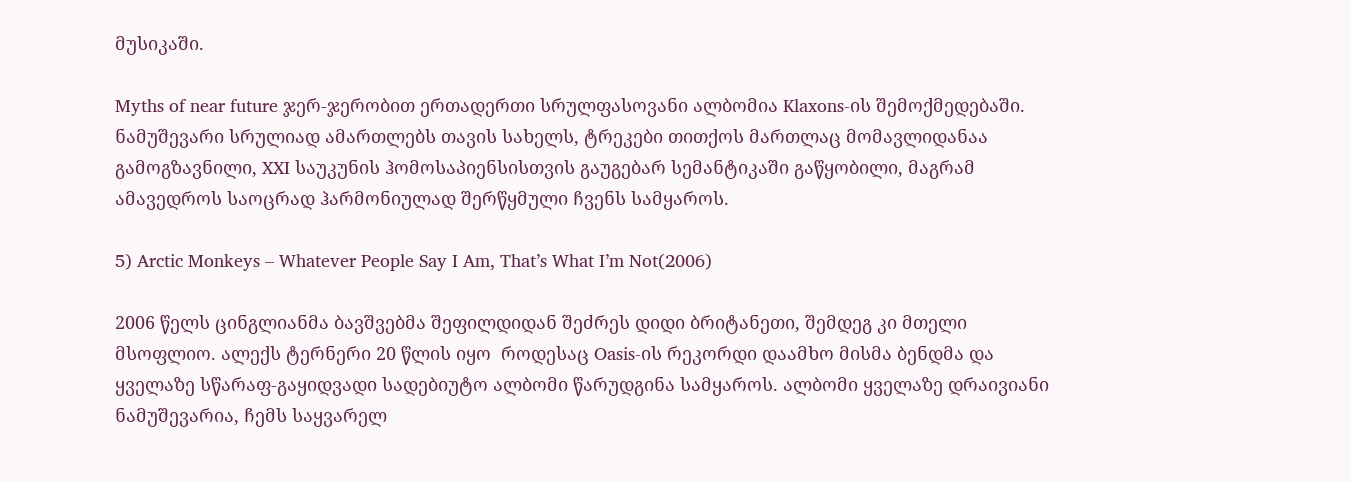მუსიკაში.

Myths of near future ჯერ-ჯერობით ერთადერთი სრულფასოვანი ალბომია Klaxons-ის შემოქმედებაში. ნამუშევარი სრულიად ამართლებს თავის სახელს, ტრეკები თითქოს მართლაც მომავლიდანაა გამოგზავნილი, XXI საუკუნის ჰომოსაპიენსისთვის გაუგებარ სემანტიკაში გაწყობილი, მაგრამ ამავედროს საოცრად ჰარმონიულად შერწყმული ჩვენს სამყაროს.

5) Arctic Monkeys – Whatever People Say I Am, That’s What I’m Not(2006)

2006 წელს ცინგლიანმა ბავშვებმა შეფილდიდან შეძრეს დიდი ბრიტანეთი, შემდეგ კი მთელი მსოფლიო. ალექს ტერნერი 20 წლის იყო  როდესაც Oasis-ის რეკორდი დაამხო მისმა ბენდმა და ყველაზე სწარაფ-გაყიდვადი სადებიუტო ალბომი წარუდგინა სამყაროს. ალბომი ყველაზე დრაივიანი ნამუშევარია, ჩემს საყვარელ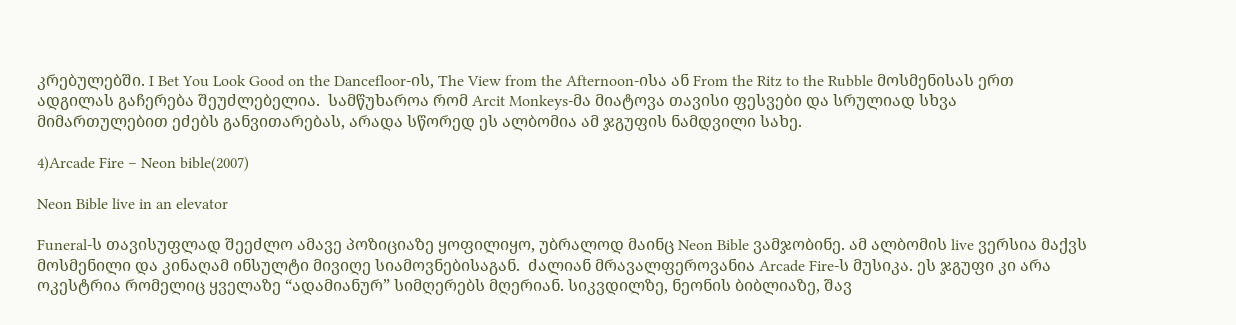კრებულებში. I Bet You Look Good on the Dancefloor-ის, The View from the Afternoon-ისა ან From the Ritz to the Rubble მოსმენისას ერთ ადგილას გაჩერება შეუძლებელია.  სამწუხაროა რომ Arcit Monkeys-მა მიატოვა თავისი ფესვები და სრულიად სხვა მიმართულებით ეძებს განვითარებას, არადა სწორედ ეს ალბომია ამ ჯგუფის ნამდვილი სახე.

4)Arcade Fire – Neon bible(2007)

Neon Bible live in an elevator

Funeral-ს თავისუფლად შეეძლო ამავე პოზიციაზე ყოფილიყო, უბრალოდ მაინც Neon Bible ვამჯობინე. ამ ალბომის live ვერსია მაქვს მოსმენილი და კინაღამ ინსულტი მივიღე სიამოვნებისაგან.  ძალიან მრავალფეროვანია Arcade Fire-ს მუსიკა. ეს ჯგუფი კი არა ოკესტრია რომელიც ყველაზე “ადამიანურ” სიმღერებს მღერიან. სიკვდილზე, ნეონის ბიბლიაზე, შავ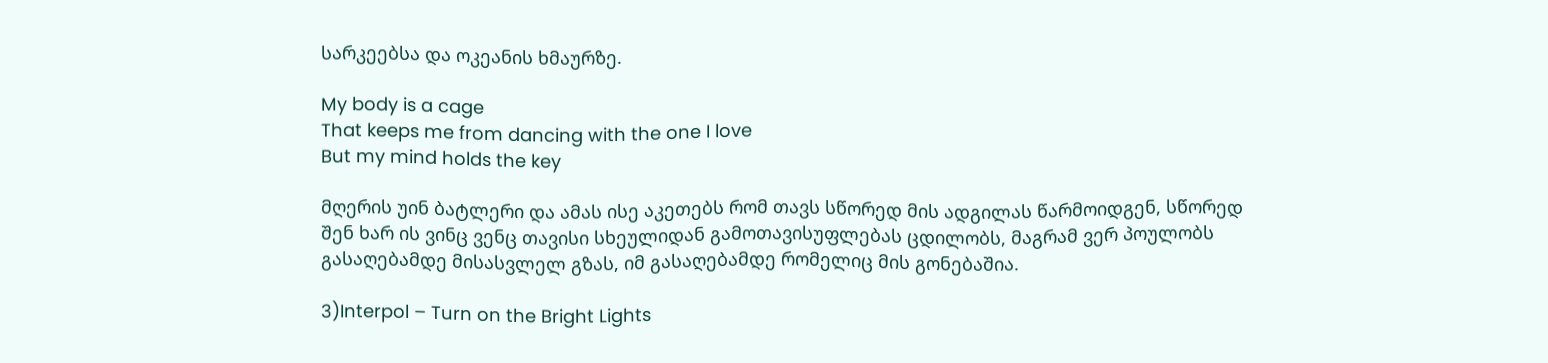სარკეებსა და ოკეანის ხმაურზე.

My body is a cage
That keeps me from dancing with the one I love
But my mind holds the key

მღერის უინ ბატლერი და ამას ისე აკეთებს რომ თავს სწორედ მის ადგილას წარმოიდგენ, სწორედ შენ ხარ ის ვინც ვენც თავისი სხეულიდან გამოთავისუფლებას ცდილობს, მაგრამ ვერ პოულობს გასაღებამდე მისასვლელ გზას, იმ გასაღებამდე რომელიც მის გონებაშია.

3)Interpol – Turn on the Bright Lights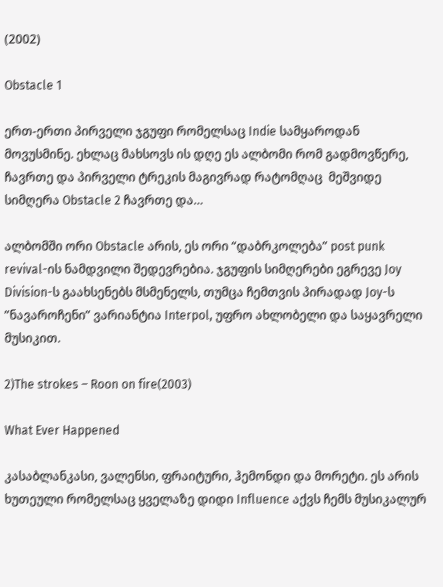(2002)

Obstacle 1

ერთ-ერთი პირველი ჯგუფი რომელსაც Indie სამყაროდან მოვუსმინე. ეხლაც მახსოვს ის დღე ეს ალბომი რომ გადმოვწერე,  ჩავრთე და პირველი ტრეკის მაგივრად რატომღაც  მეშვიდე სიმღერა Obstacle 2 ჩავრთე და…

ალბომში ორი Obstacle არის, ეს ორი “დაბრკოლება” post punk revival-ის ნამდვილი შედევრებია. ჯგუფის სიმღერები ეგრევე Joy Division-ს გაახსენებს მსმენელს, თუმცა ჩემთვის პირადად Joy-ს  ”ნავაროჩენი” ვარიანტია Interpol, უფრო ახლობელი და საყავრელი მუსიკით.

2)The strokes – Roon on fire(2003)

What Ever Happened

კასაბლანკასი, ვალენსი, ფრაიტური, ჰემონდი და მორეტი. ეს არის ხუთეული რომელსაც ყველაზე დიდი Influence აქვს ჩემს მუსიკალურ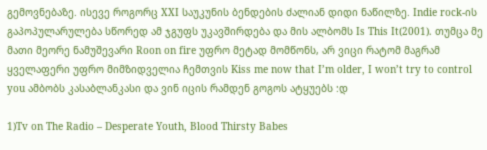გემოვნებაზე. ისევე როგორც XXI საუკუნის ბენდების ძალიან დიდი ნაწილზე. Indie rock-ის გაპოპულარულება სწორედ ამ ჯგუფს უკავშირდება და მის ალბომს Is This It(2001). თუმცა მე მათი მეორე ნამუშევარი Roon on fire უფრო მეტად მომწონს, არ ვიცი რატომ მაგრამ ყველაფერი უფრო მიმზიდველია ჩემთვის Kiss me now that I’m older, I won’t try to control you ამბობს კასაბლანკასი და ვინ იცის რამდენ გოგოს ატყუებს :დ

1)Tv on The Radio – Desperate Youth, Blood Thirsty Babes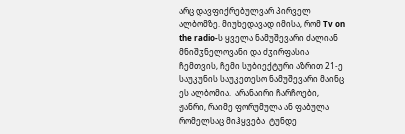არც დავფიქრებულვარ პირველ ალბომზე. მიუხედავად იმისა, რომ Tv on the radio-ს ყველა ნამუშევარი ძალიან მნიშჳნელოვანი და ძჳირფასია ჩემთვის, ჩემი სუბიექტური აზრით 21-ე საუკუნის საუკეთესო ნამუშევარი მაინც ეს ალბომია.  არანაირი ჩარჩოები, ჟანრი, რაიმე ფორუმულა ან ფაბულა რომელსაც მიჰყვება  ტუნდე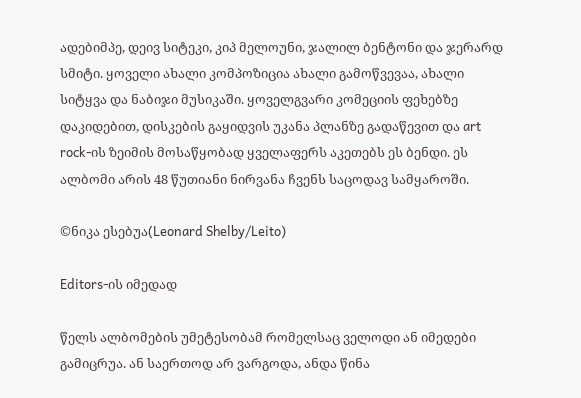ადებიმპე, დეივ სიტეკი, კიპ მელოუნი, ჯალილ ბენტონი და ჯერარდ სმიტი. ყოველი ახალი კომპოზიცია ახალი გამოწვევაა, ახალი სიტყვა და ნაბიჯი მუსიკაში. ყოველგვარი კომეციის ფეხებზე დაკიდებით, დისკების გაყიდვის უკანა პლანზე გადაწევით და art rock-ის ზეიმის მოსაწყობად ყველაფერს აკეთებს ეს ბენდი. ეს ალბომი არის 48 წუთიანი ნირვანა ჩვენს საცოდავ სამყაროში.

©ნიკა ესებუა(Leonard Shelby/Leito)

Editors-ის იმედად

წელს ალბომების უმეტესობამ რომელსაც ველოდი ან იმედები გამიცრუა. ან საერთოდ არ ვარგოდა, ანდა წინა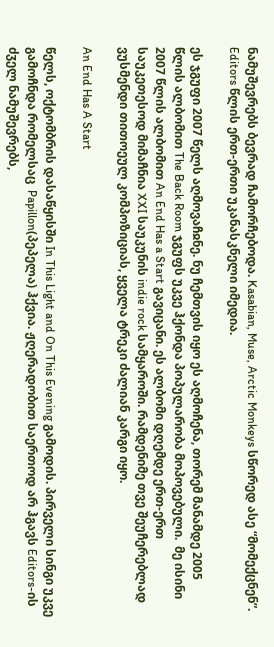ნამუშევრებს ბევრად ჩამორჩებოდა. Kasabian, Muse, Arctic Monkeys სწორედ ასე “მომექცნენ”. Editors წლის ერთ-ერთი უკანასკნელი იმედია.

ეს ჯგუფი 2007 წელს აღმოვაჩჲნე. ნუ ჩემთვის იყო ეს აღმოჩენა, თორემ მანამდე 2005 წლის ალბომით The Back Room ჯგუფს უკვე ჰქონდა პოპულარობა მოპოვებული.  მე ისინი 2007 წლის ალბომით An End Has a Start გავიცანი. ეს ალბომი დღემდე ერთ-ერთ საუკეთესოდ მიმაჩნია XXI საუკუნის indie rock სამყაროში. რამდენიმე თვე შეუჩერებლად ვუსმენდი თითოეულ კომპოზიციას, ყველა ტრეკი ძალიან კარგი იყო.

An End Has A Start

წელს, ოქტომბრის დასაწყისში In This Light and On This Evening გამოდის. პირველი სინგი უკვე გამოჩნდა რომელსაც  Papillon(პეპელა) ჰქვია. ჟღერადობით საერთოდ არ ჰგავს Editors-ის ძჳელ ნამუშევრებს,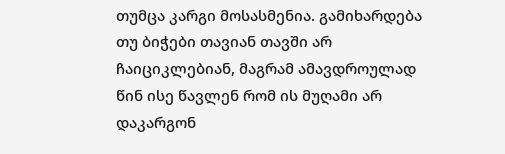თუმცა კარგი მოსასმენია. გამიხარდება თუ ბიჭები თავიან თავში არ ჩაიციკლებიან, მაგრამ ამავდროულად წინ ისე წავლენ რომ ის მუღამი არ დაკარგონ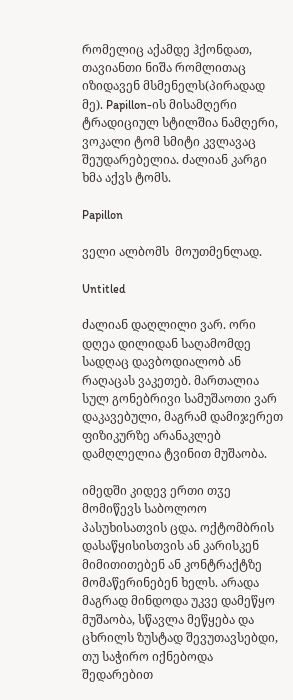რომელიც აქამდე ჰქონდათ, თავიანთი ნიშა რომლითაც იზიდავენ მსმენელს(პირადად მე). Papillon-ის მისამღერი ტრადიციულ სტილშია ნამღერი, ვოკალი ტომ სმიტი კვლავაც შეუდარებელია. ძალიან კარგი ხმა აქვს ტომს.

Papillon

ველი ალბომს  მოუთმენლად.

Untitled

ძალიან დაღლილი ვარ. ორი დღეა დილიდან საღამომდე სადღაც დავბოდიალობ ან რაღაცას ვაკეთებ. მართალია სულ გონებრივი სამუშაოთი ვარ დაკავებული, მაგრამ დამიჯერეთ ფიზიკურზე არანაკლებ დამღლელია ტვინით მუშაობა.

იმედში კიდევ ერთი თჳე მომიწევს საბოლოო პასუხისათვის ცდა. ოქტომბრის დასაწყისისთვის ან კარისკენ მიმითითებენ ან კონტრაქტზე მომაწერინებენ ხელს. არადა მაგრად მინდოდა უკვე დამეწყო მუშაობა, სწავლა მეწყება და ცხრილს ზუსტად შევუთავსებდი, თუ საჭირო იქნებოდა შედარებით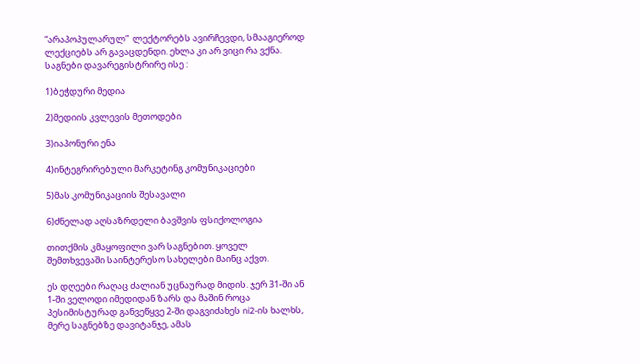“არაპოპულარულ”  ლექტორებს ავირჩევდი, სმააგიეროდ ლექციებს არ გავაცდენდი. ეხლა კი არ ვიცი რა ვქნა. საგნები დავარეგისტრირე ისე :

1)ბეჭდური მედია

2)მედიის კვლევის მეთოდები

3)იაპონური ენა

4)ინტეგრირებული მარკეტინგ კომუნიკაციები

5)მას.კომუნიკაციის შესავალი

6)ძნელად აღსაზრდელი ბავშვის ფსიქოლოგია

თითქმის კმაყოფილი ვარ საგნებით. ყოველ შემთხვევაში საინტერესო სახელები მაინც აქვთ.

ეს დღეები რაღაც ძალიან უცნაურად მიდის. ჯერ 31-ში ან 1-ში ველოდი იმედიდან ზარს და მაშინ როცა პესიმისტურად განვეწყვე 2-ში დაგვიძახეს ni2-ის ხალხს, მერე საგნებზე დავიტანჯე, ამას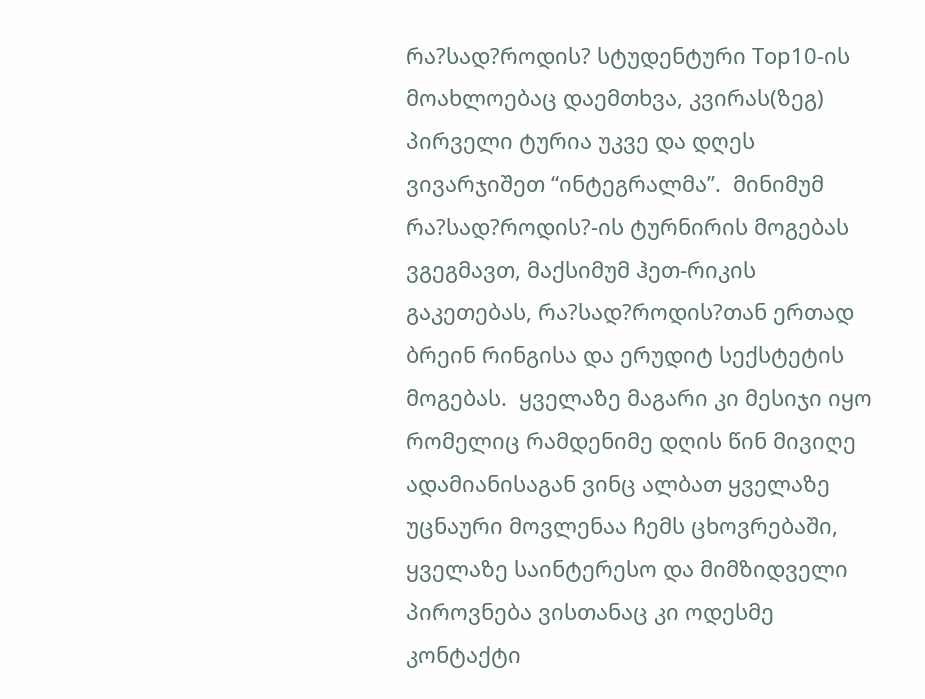რა?სად?როდის? სტუდენტური Top10-ის მოახლოებაც დაემთხვა, კვირას(ზეგ)  პირველი ტურია უკვე და დღეს ვივარჯიშეთ “ინტეგრალმა”.  მინიმუმ რა?სად?როდის?-ის ტურნირის მოგებას ვგეგმავთ, მაქსიმუმ ჰეთ-რიკის გაკეთებას, რა?სად?როდის?თან ერთად ბრეინ რინგისა და ერუდიტ სექსტეტის მოგებას.  ყველაზე მაგარი კი მესიჯი იყო რომელიც რამდენიმე დღის წინ მივიღე ადამიანისაგან ვინც ალბათ ყველაზე უცნაური მოვლენაა ჩემს ცხოვრებაში, ყველაზე საინტერესო და მიმზიდველი პიროვნება ვისთანაც კი ოდესმე კონტაქტი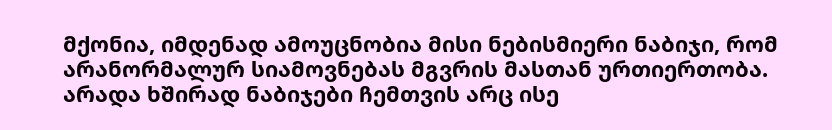მქონია, იმდენად ამოუცნობია მისი ნებისმიერი ნაბიჯი, რომ არანორმალურ სიამოვნებას მგვრის მასთან ურთიერთობა. არადა ხშირად ნაბიჯები ჩემთვის არც ისე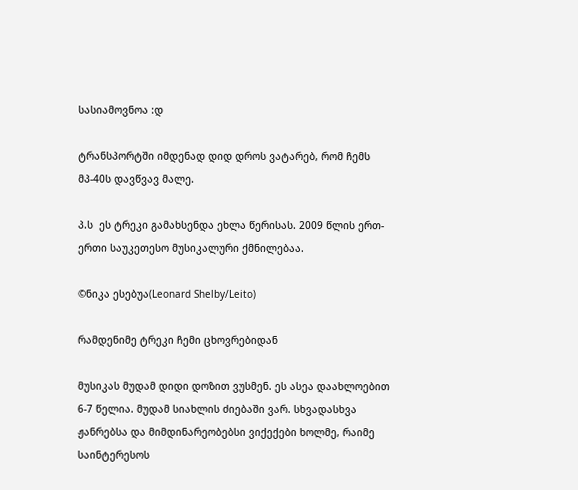სასიამოვნოა :დ

ტრანსპორტში იმდენად დიდ დროს ვატარებ, რომ ჩემს მპ-40ს დავწვავ მალე.

პ.ს  ეს ტრეკი გამახსენდა ეხლა წერისას. 2009 წლის ერთ-ერთი საუკეთესო მუსიკალური ქმნილებაა.

©ნიკა ესებუა(Leonard Shelby/Leito)

რამდენიმე ტრეკი ჩემი ცხოვრებიდან

მუსიკას მუდამ დიდი დოზით ვუსმენ. ეს ასეა დაახლოებით 6-7 წელია. მუდამ სიახლის ძიებაში ვარ. სხვადასხვა ჟანრებსა და მიმდინარეობებსი ვიქექები ხოლმე, რაიმე საინტერესოს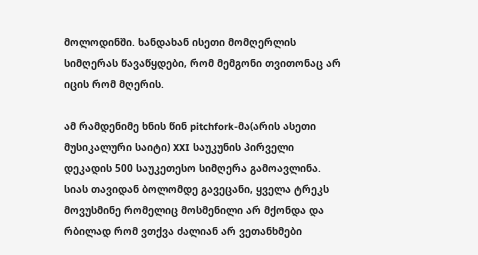მოლოდინში. ხანდახან ისეთი მომღერლის სიმღერას წავაწყდები, რომ მემგონი თვითონაც არ იცის რომ მღერის.

ამ რამდენიმე ხნის წინ pitchfork-მა(არის ასეთი მუსიკალური საიტი) XXI საუკუნის პირველი დეკადის 500 საუკეთესო სიმღერა გამოავლინა. სიას თავიდან ბოლომდე გავეცანი, ყველა ტრეკს მოვუსმინე რომელიც მოსმენილი არ მქონდა და რბილად რომ ვთქვა ძალიან არ ვეთანხმები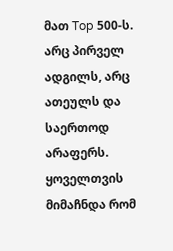მათ Top 500-ს. არც პირველ ადგილს, არც ათეულს და საერთოდ არაფერს. ყოველთვის მიმაჩნდა რომ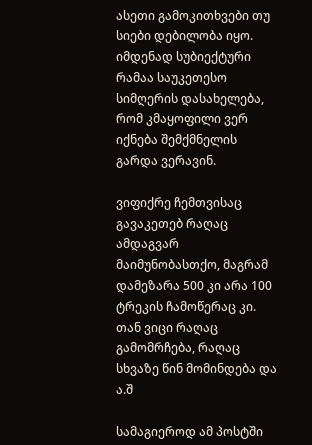ასეთი გამოკითხვები თუ სიები დებილობა იყო. იმდენად სუბიექტური რამაა საუკეთესო სიმღერის დასახელება, რომ კმაყოფილი ვერ იქნება შემქმნელის გარდა ვერავინ.

ვიფიქრე ჩემთვისაც გავაკეთებ რაღაც ამდაგვარ მაიმუნობასთქო, მაგრამ დამეზარა 500 კი არა 100 ტრეკის ჩამოწერაც კი. თან ვიცი რაღაც გამომრჩება, რაღაც სხვაზე წინ მომინდება და ა.შ

სამაგიეროდ ამ პოსტში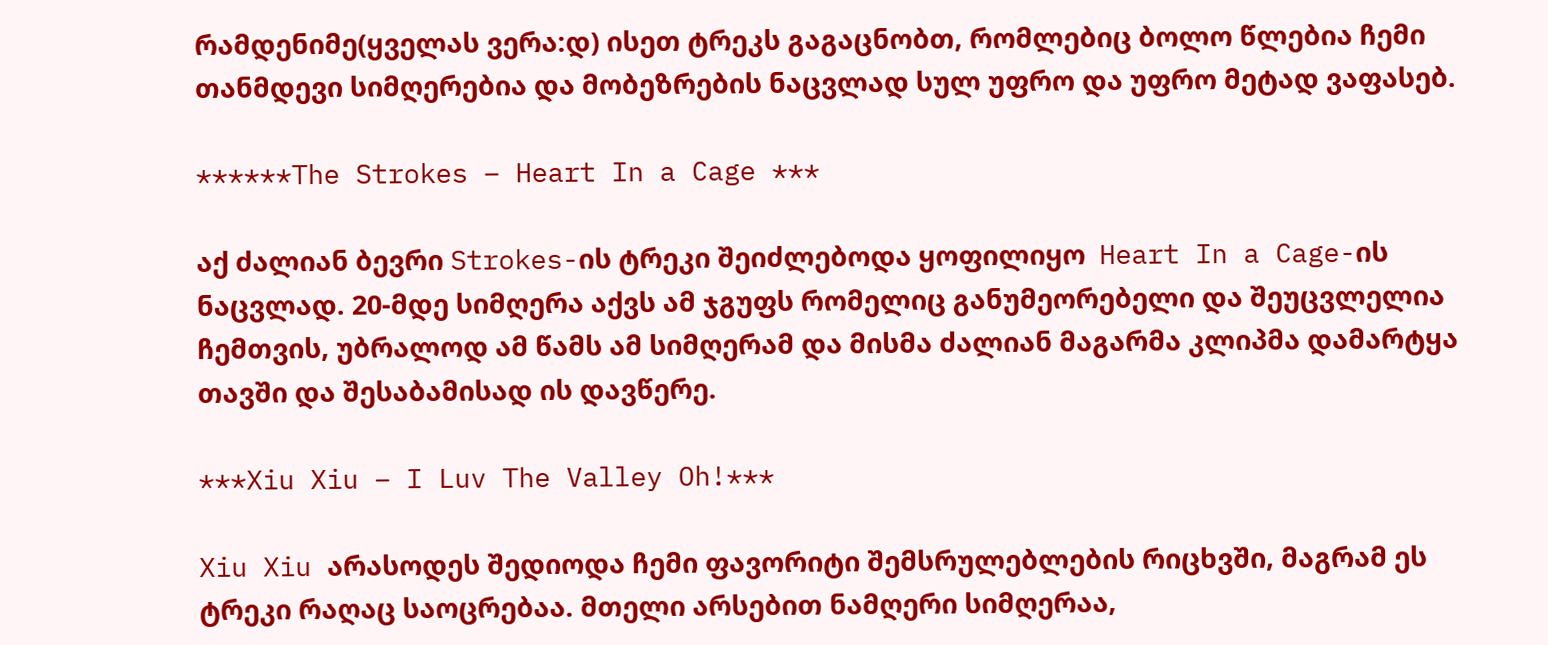რამდენიმე(ყველას ვერა:დ) ისეთ ტრეკს გაგაცნობთ, რომლებიც ბოლო წლებია ჩემი თანმდევი სიმღერებია და მობეზრების ნაცვლად სულ უფრო და უფრო მეტად ვაფასებ.

******The Strokes – Heart In a Cage ***

აქ ძალიან ბევრი Strokes-ის ტრეკი შეიძლებოდა ყოფილიყო  Heart In a Cage-ის ნაცვლად. 20-მდე სიმღერა აქვს ამ ჯგუფს რომელიც განუმეორებელი და შეუცვლელია ჩემთვის, უბრალოდ ამ წამს ამ სიმღერამ და მისმა ძალიან მაგარმა კლიპმა დამარტყა თავში და შესაბამისად ის დავწერე.

***Xiu Xiu – I Luv The Valley Oh!***

Xiu Xiu არასოდეს შედიოდა ჩემი ფავორიტი შემსრულებლების რიცხვში, მაგრამ ეს ტრეკი რაღაც საოცრებაა. მთელი არსებით ნამღერი სიმღერაა,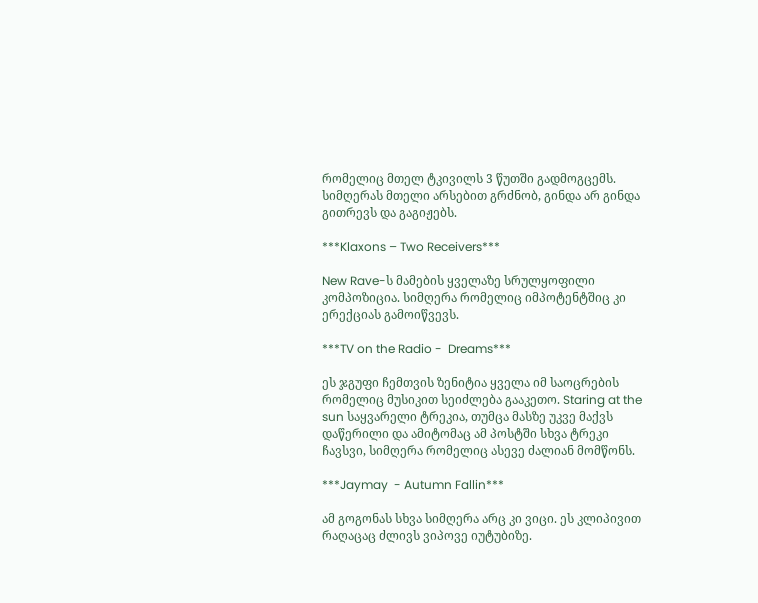რომელიც მთელ ტკივილს 3 წუთში გადმოგცემს. სიმღერას მთელი არსებით გრძნობ, გინდა არ გინდა გითრევს და გაგიჟებს.

***Klaxons – Two Receivers***

New Rave-ს მამების ყველაზე სრულყოფილი კომპოზიცია. სიმღერა რომელიც იმპოტენტშიც კი ერექციას გამოიწვევს.

***TV on the Radio -  Dreams***

ეს ჯგუფი ჩემთვის ზენიტია ყველა იმ საოცრების რომელიც მუსიკით სეიძლება გააკეთო. Staring at the sun საყვარელი ტრეკია, თუმცა მასზე უკვე მაქვს დაწერილი და ამიტომაც ამ პოსტში სხვა ტრეკი ჩავსვი, სიმღერა რომელიც ასევე ძალიან მომწონს.

***Jaymay  - Autumn Fallin***

ამ გოგონას სხვა სიმღერა არც კი ვიცი. ეს კლიპივით რაღაცაც ძლივს ვიპოვე იუტუბიზე.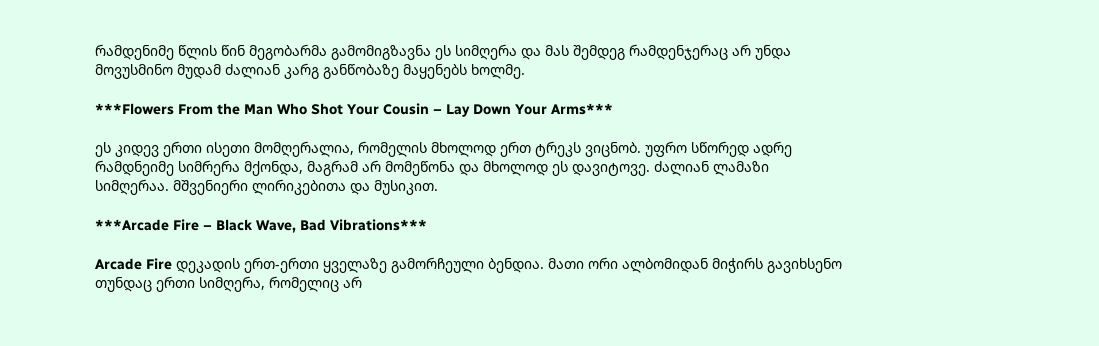რამდენიმე წლის წინ მეგობარმა გამომიგზავნა ეს სიმღერა და მას შემდეგ რამდენჯერაც არ უნდა მოვუსმინო მუდამ ძალიან კარგ განწობაზე მაყენებს ხოლმე.

***Flowers From the Man Who Shot Your Cousin – Lay Down Your Arms***

ეს კიდევ ერთი ისეთი მომღერალია, რომელის მხოლოდ ერთ ტრეკს ვიცნობ. უფრო სწორედ ადრე რამდნეიმე სიმრერა მქონდა, მაგრამ არ მომეწონა და მხოლოდ ეს დავიტოვე. ძალიან ლამაზი სიმღერაა. მშვენიერი ლირიკებითა და მუსიკით.

***Arcade Fire – Black Wave, Bad Vibrations***

Arcade Fire დეკადის ერთ-ერთი ყველაზე გამორჩეული ბენდია. მათი ორი ალბომიდან მიჭირს გავიხსენო თუნდაც ერთი სიმღერა, რომელიც არ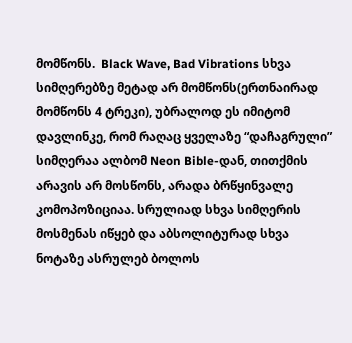მომწონს.  Black Wave, Bad Vibrations სხვა სიმღერებზე მეტად არ მომწონს(ერთნაირად მომწონს 4 ტრეკი), უბრალოდ ეს იმიტომ დავლინკე, რომ რაღაც ყველაზე “დაჩაგრული” სიმღერაა ალბომ Neon Bible-დან, თითქმის არავის არ მოსწონს, არადა ბრწყინვალე კომოპოზიციაა. სრულიად სხვა სიმღერის მოსმენას იწყებ და აბსოლიტურად სხვა ნოტაზე ასრულებ ბოლოს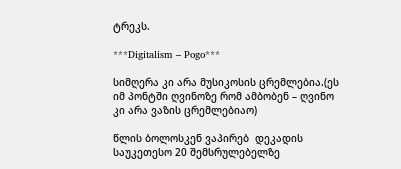ტრეკს.

***Digitalism – Pogo***

სიმღერა კი არა მუსიკოსის ცრემლებია.(ეს იმ პონტში ღვინოზე რომ ამბობენ – ღვინო კი არა ვაზის ცრემლებიაო)

წლის ბოლოსკენ ვაპირებ  დეკადის საუკეთესო 20 შემსრულებელზე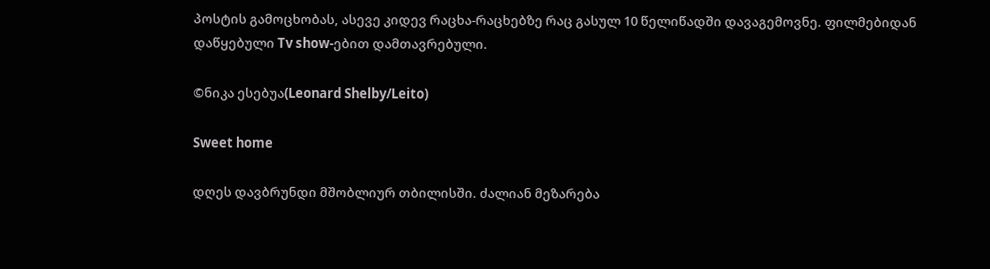პოსტის გამოცხობას, ასევე კიდევ რაცხა-რაცხებზე რაც გასულ 10 წელიწადში დავაგემოვნე. ფილმებიდან დაწყებული Tv show-ებით დამთავრებული.

©ნიკა ესებუა(Leonard Shelby/Leito)

Sweet home

დღეს დავბრუნდი მშობლიურ თბილისში. ძალიან მეზარება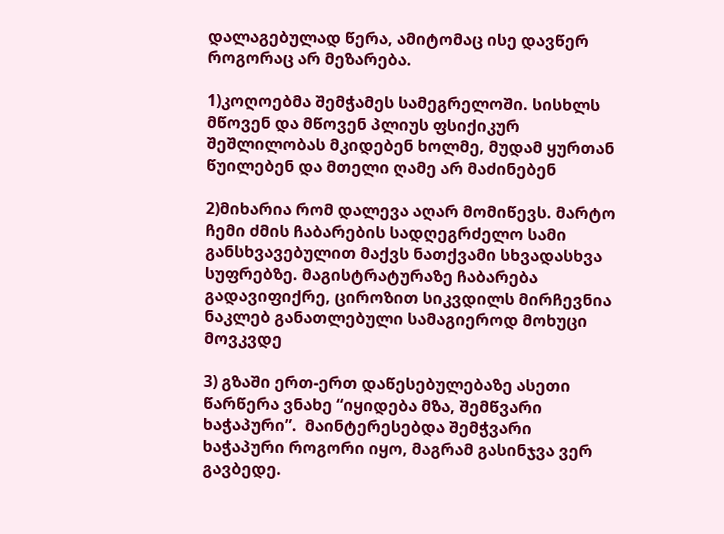დალაგებულად წერა, ამიტომაც ისე დავწერ როგორაც არ მეზარება.

1)კოღოებმა შემჭამეს სამეგრელოში. სისხლს  მწოვენ და მწოვენ პლიუს ფსიქიკურ შეშლილობას მკიდებენ ხოლმე, მუდამ ყურთან წუილებენ და მთელი ღამე არ მაძინებენ

2)მიხარია რომ დალევა აღარ მომიწევს. მარტო ჩემი ძმის ჩაბარების სადღეგრძელო სამი განსხვავებულით მაქვს ნათქვამი სხვადასხვა სუფრებზე. მაგისტრატურაზე ჩაბარება გადავიფიქრე, ციროზით სიკვდილს მირჩევნია ნაკლებ განათლებული სამაგიეროდ მოხუცი მოვკვდე

3) გზაში ერთ-ერთ დაწესებულებაზე ასეთი წარწერა ვნახე “იყიდება მზა, შემწვარი ხაჭაპური”.  მაინტერესებდა შემჭვარი ხაჭაპური როგორი იყო, მაგრამ გასინჯვა ვერ გავბედე.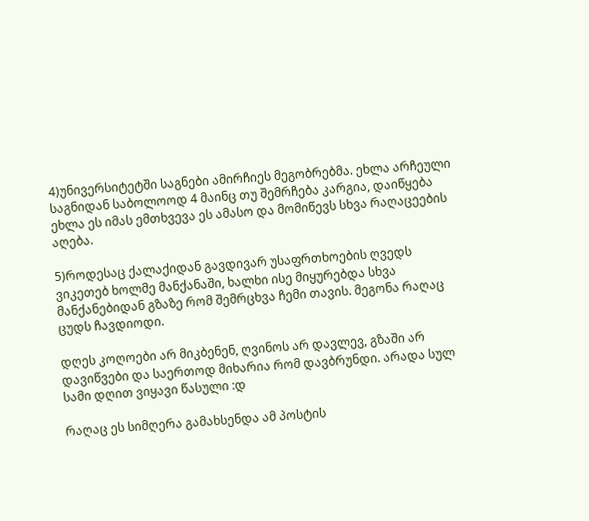4)უნივერსიტეტში საგნები ამირჩიეს მეგობრებმა. ეხლა არჩეული საგნიდან საბოლოოდ 4 მაინც თუ შემრჩება კარგია, დაიწყება ეხლა ეს იმას ემთხვევა ეს ამასო და მომიწევს სხვა რაღაცეების აღება.

5)როდესაც ქალაქიდან გავდივარ უსაფრთხოების ღვედს ვიკეთებ ხოლმე მანქანაში, ხალხი ისე მიყურებდა სხვა მანქანებიდან გზაზე რომ შემრცხვა ჩემი თავის. მეგონა რაღაც ცუდს ჩავდიოდი.

დღეს კოღოები არ მიკბენენ, ღვინოს არ დავლევ, გზაში არ დავიწვები და საერთოდ მიხარია რომ დავბრუნდი. არადა სულ სამი დღით ვიყავი წასული :დ

რაღაც ეს სიმღერა გამახსენდა ამ პოსტის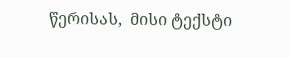წერისას,  მისი ტექსტი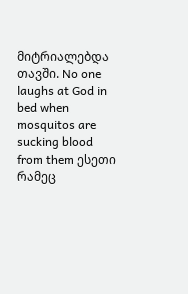მიტრიალებდა თავში. No one laughs at God in bed when mosquitos are sucking blood from them ესეთი რამეც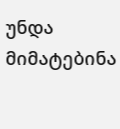უნდა მიმატებინა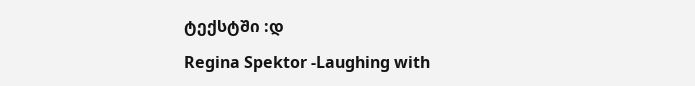ტექსტში :დ

Regina Spektor -Laughing with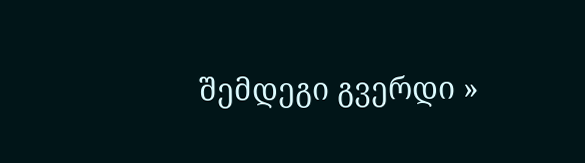შემდეგი გვერდი »